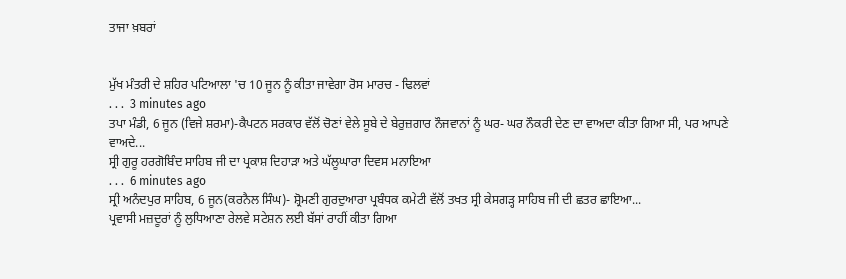ਤਾਜਾ ਖ਼ਬਰਾਂ


ਮੁੱਖ ਮੰਤਰੀ ਦੇ ਸ਼ਹਿਰ ਪਟਿਆਲਾ 'ਚ 10 ਜੂਨ ਨੂੰ ਕੀਤਾ ਜਾਵੇਗਾ ਰੋਸ ਮਾਰਚ - ਢਿਲਵਾਂ
. . .  3 minutes ago
ਤਪਾ ਮੰਡੀ, 6 ਜੂਨ (ਵਿਜੇ ਸ਼ਰਮਾ)-ਕੈਪਟਨ ਸਰਕਾਰ ਵੱਲੋਂ ਚੋਣਾਂ ਵੇਲੇ ਸੂਬੇ ਦੇ ਬੇਰੁਜ਼ਗਾਰ ਨੌਜਵਾਨਾਂ ਨੂੰ ਘਰ- ਘਰ ਨੌਕਰੀ ਦੇਣ ਦਾ ਵਾਅਦਾ ਕੀਤਾ ਗਿਆ ਸੀ, ਪਰ ਆਪਣੇ ਵਾਅਦੇ...
ਸ੍ਰੀ ਗੁਰੂ ਹਰਗੋਬਿੰਦ ਸਾਹਿਬ ਜੀ ਦਾ ਪ੍ਰਕਾਸ਼ ਦਿਹਾੜਾ ਅਤੇ ਘੱਲੂਘਾਰਾ ਦਿਵਸ ਮਨਾਇਆ
. . .  6 minutes ago
ਸ੍ਰੀ ਅਨੰਦਪੁਰ ਸਾਹਿਬ, 6 ਜੂਨ(ਕਰਨੈਲ ਸਿੰਘ)- ਸ਼੍ਰੋਮਣੀ ਗੁਰਦੁਆਰਾ ਪ੍ਰਬੰਧਕ ਕਮੇਟੀ ਵੱਲੋਂ ਤਖਤ ਸ੍ਰੀ ਕੇਸਗੜ੍ਹ ਸਾਹਿਬ ਜੀ ਦੀ ਛਤਰ ਛਾਇਆ...
ਪ੍ਰਵਾਸੀ ਮਜ਼ਦੂਰਾਂ ਨੂੰ ਲੁਧਿਆਣਾ ਰੇਲਵੇ ਸਟੇਸ਼ਨ ਲਈ ਬੱਸਾਂ ਰਾਹੀਂ ਕੀਤਾ ਗਿਆ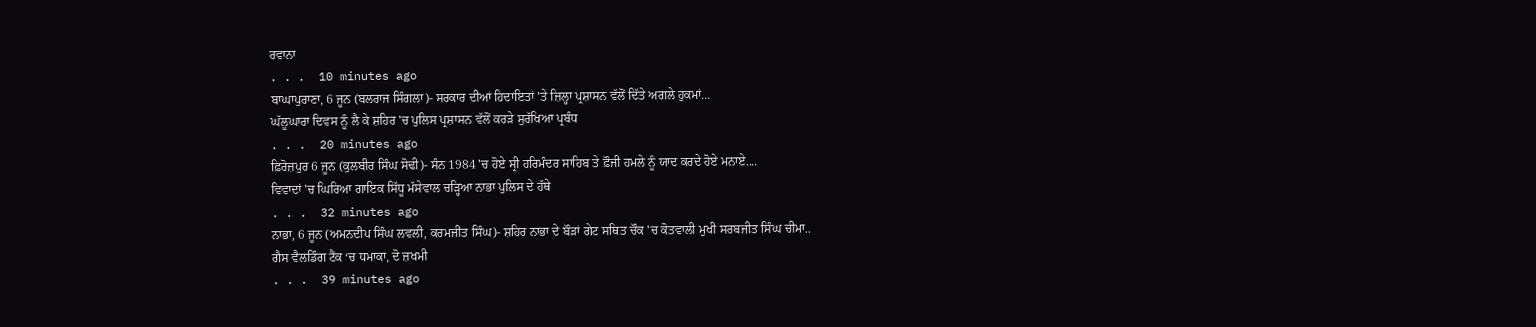ਰਵਾਨਾ
. . .  10 minutes ago
ਬਾਘਾਪੁਰਾਣਾ, 6 ਜੂਨ (ਬਲਰਾਜ ਸਿੰਗਲਾ)- ਸਰਕਾਰ ਦੀਆਂ ਹਿਦਾਇਤਾਂ 'ਤੇ ਜ਼ਿਲ੍ਹਾ ਪ੍ਰਸ਼ਾਸਨ ਵੱਲੋਂ ਦਿੱਤੇ ਅਗਲੇ ਹੁਕਮਾਂ...
ਘੱਲੂਘਾਰਾ ਦਿਵਸ ਨੂੰ ਲੈ ਕੇ ਸ਼ਹਿਰ 'ਚ ਪੁਲਿਸ ਪ੍ਰਸ਼ਾਸਨ ਵੱਲੋਂ ਕਰੜੇ ਸੁਰੱਖਿਆ ਪ੍ਰਬੰਧ
. . .  20 minutes ago
ਫ਼ਿਰੋਜ਼ਪੁਰ 6 ਜੂਨ (ਕੁਲਬੀਰ ਸਿੰਘ ਸੋਢੀ)- ਸੰਨ 1984 'ਚ ਹੋਏ ਸ੍ਰੀ ਹਰਿਮੰਦਰ ਸਾਹਿਬ ਤੇ ਫ਼ੌਜੀ ਹਮਲੇ ਨੂੰ ਯਾਦ ਕਰਦੇ ਹੋਏ ਮਨਾਏ....
ਵਿਵਾਦਾਂ 'ਚ ਘਿਰਿਆ ਗਾਇਕ ਸਿੱਧੂ ਮੱਸੇਵਾਲ ਚੜ੍ਹਿਆ ਨਾਭਾ ਪੁਲਿਸ ਦੇ ਹੱਥੇ
. . .  32 minutes ago
ਨਾਭਾ, 6 ਜੂਨ (ਅਮਨਦੀਪ ਸਿੰਘ ਲਵਲੀ, ਕਰਮਜੀਤ ਸਿੰਘ)- ਸ਼ਹਿਰ ਨਾਭਾ ਦੇ ਬੌੜਾਂ ਗੇਟ ਸਥਿਤ ਚੌਕ 'ਚ ਕੋਤਵਾਲੀ ਮੁਖੀ ਸਰਬਜੀਤ ਸਿੰਘ ਚੀਮਾ..
ਗੈਸ ਵੈਲਡਿੰਗ ਟੈਂਕ ‘ਚ ਧਮਾਕਾ, ਦੋ ਜ਼ਖਮੀ
. . .  39 minutes ago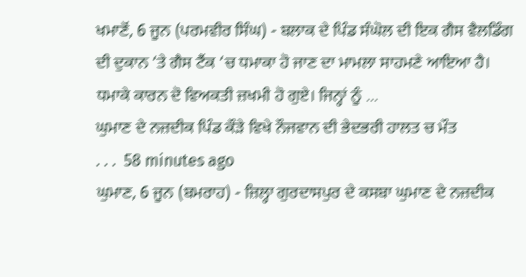ਖਮਾਣੋਂ, 6 ਜੂਨ (ਪਰਮਵੀਰ ਸਿੰਘ) - ਬਲਾਕ ਦੇ ਪਿੰਡ ਸੰਘੋਲ ਦੀ ਇਕ ਗੈਸ ਵੈਲਡਿੰਗ ਦੀ ਦੁਕਾਨ ‘ਤੇ ਗੈਸ ਟੈਂਕ ‘ਚ ਧਮਾਕਾ ਹੋ ਜਾਣ ਦਾ ਮਾਮਲਾ ਸਾਹਮਣੇ ਆਇਆ ਹੈ। ਧਮਾਕੇ ਕਾਰਨ ਦੋ ਵਿਅਕਤੀ ਜ਼ਖਮੀ ਹੋ ਗੁਏ। ਜਿਨ੍ਹਾਂ ਨੂੰ ...
ਘੁਮਾਣ ਦੇ ਨਜ਼ਦੀਕ ਪਿੰਡ ਕੌੜੇ ਵਿਖੇ ਨੌਜਵਾਨ ਦੀ ਭੇਦਭਰੀ ਹਾਲਤ ਚ ਮੌਤ
. . .  58 minutes ago
ਘੁਮਾਣ, 6 ਜੂਨ (ਬਮਰਾਹ) - ਜ਼ਿਲ੍ਹਾ ਗੁਰਦਾਸਪੁਰ ਦੇ ਕਸਬਾ ਘੁਮਾਣ ਦੇ ਨਜ਼ਦੀਕ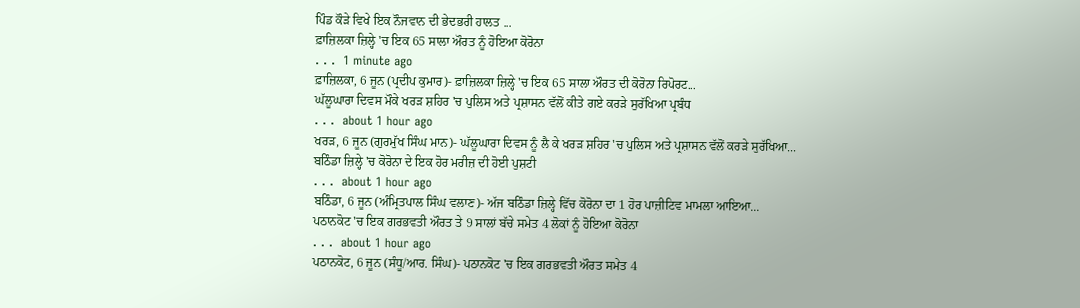ਪਿੰਡ ਕੌੜੇ ਵਿਖੇ ਇਕ ਨੌਜਵਾਨ ਦੀ ਭੇਦਭਰੀ ਹਾਲਤ ...
ਫ਼ਾਜ਼ਿਲਕਾ ਜ਼ਿਲ੍ਹੇ 'ਚ ਇਕ 65 ਸਾਲਾ ਔਰਤ ਨੂੰ ਹੋਇਆ ਕੋਰੋਨਾ
. . .  1 minute ago
ਫ਼ਾਜ਼ਿਲਕਾ, 6 ਜੂਨ (ਪ੍ਰਦੀਪ ਕੁਮਾਰ)- ਫ਼ਾਜ਼ਿਲਕਾ ਜ਼ਿਲ੍ਹੇ 'ਚ ਇਕ 65 ਸਾਲਾ ਔਰਤ ਦੀ ਕੋਰੋਨਾ ਰਿਪੋਰਟ...
ਘੱਲੂਘਾਰਾ ਦਿਵਸ ਮੌਕੇ ਖਰੜ ਸ਼ਹਿਰ 'ਚ ਪੁਲਿਸ ਅਤੇ ਪ੍ਰਸ਼ਾਸਨ ਵੱਲੋਂ ਕੀਤੇ ਗਏ ਕਰੜੇ ਸੁਰੱਖਿਆ ਪ੍ਰਬੰਧ
. . .  about 1 hour ago
ਖਰੜ, 6 ਜੂਨ (ਗੁਰਮੁੱਖ ਸਿੰਘ ਮਾਨ)- ਘੱਲੂਘਾਰਾ ਦਿਵਸ ਨੂੰ ਲੈ ਕੇ ਖਰੜ ਸ਼ਹਿਰ 'ਚ ਪੁਲਿਸ ਅਤੇ ਪ੍ਰਸ਼ਾਸਨ ਵੱਲੋਂ ਕਰੜੇ ਸੁਰੱਖਿਆ...
ਬਠਿੰਡਾ ਜ਼ਿਲ੍ਹੇ 'ਚ ਕੋਰੋਨਾ ਦੇ ਇਕ ਹੋਰ ਮਰੀਜ਼ ਦੀ ਹੋਈ ਪੁਸ਼ਟੀ
. . .  about 1 hour ago
ਬਠਿੰਡਾ, 6 ਜੂਨ (ਅੰਮ੍ਰਿਤਪਾਲ ਸਿੰਘ ਵਲਾਣ)- ਅੱਜ ਬਠਿੰਡਾ ਜ਼ਿਲ੍ਹੇ ਵਿੱਚ ਕੋਰੋਨਾ ਦਾ 1 ਹੋਰ ਪਾਜ਼ੀਟਿਵ ਮਾਮਲਾ ਆਇਆ...
ਪਠਾਨਕੋਟ 'ਚ ਇਕ ਗਰਭਵਤੀ ਔਰਤ ਤੇ 9 ਸਾਲਾਂ ਬੱਚੇ ਸਮੇਤ 4 ਲੋਕਾਂ ਨੂੰ ਹੋਇਆ ਕੋਰੋਨਾ
. . .  about 1 hour ago
ਪਠਾਨਕੋਟ, 6 ਜੂਨ (ਸੰਧੂ/ਆਰ. ਸਿੰਘ)- ਪਠਾਨਕੋਟ 'ਚ ਇਕ ਗਰਭਵਤੀ ਔਰਤ ਸਮੇਤ 4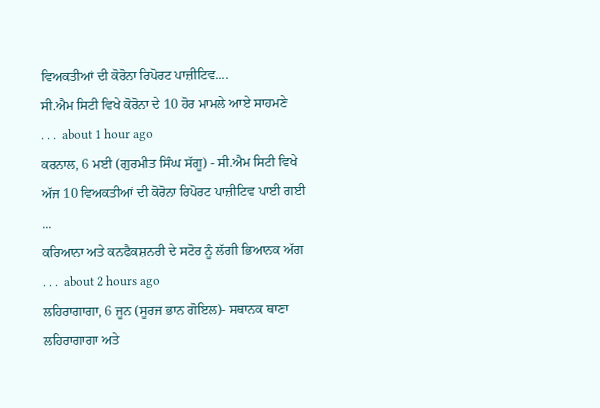ਵਿਅਕਤੀਆਂ ਦੀ ਕੋਰੋਨਾ ਰਿਪੋਰਟ ਪਾਜ਼ੀਟਿਵ....
ਸੀ.ਐਮ ਸਿਟੀ ਵਿਖੇ ਕੋਰੋਨਾ ਦੇ 10 ਹੋਰ ਮਾਮਲੇ ਆਏ ਸਾਹਮਣੇ
. . .  about 1 hour ago
ਕਰਨਾਲ, 6 ਮਈ (ਗੁਰਮੀਤ ਸਿੰਘ ਸੱਗੂ) - ਸੀ.ਐਮ ਸਿਟੀ ਵਿਖੇ ਅੱਜ 10 ਵਿਅਕਤੀਆਂ ਦੀ ਕੋਰੋਨਾ ਰਿਪੋਰਟ ਪਾਜ਼ੀਟਿਵ ਪਾਈ ਗਈ ...
ਕਰਿਆਨਾ ਅਤੇ ਕਨਫੈਕਸ਼ਨਰੀ ਦੇ ਸਟੋਰ ਨੂੰ ਲੱਗੀ ਭਿਆਨਕ ਅੱਗ
. . .  about 2 hours ago
ਲਹਿਰਾਗਾਗਾ, 6 ਜੂਨ (ਸੂਰਜ ਭਾਨ ਗੋਇਲ)- ਸਥਾਨਕ ਥਾਣਾ ਲਹਿਰਾਗਾਗਾ ਅਤੇ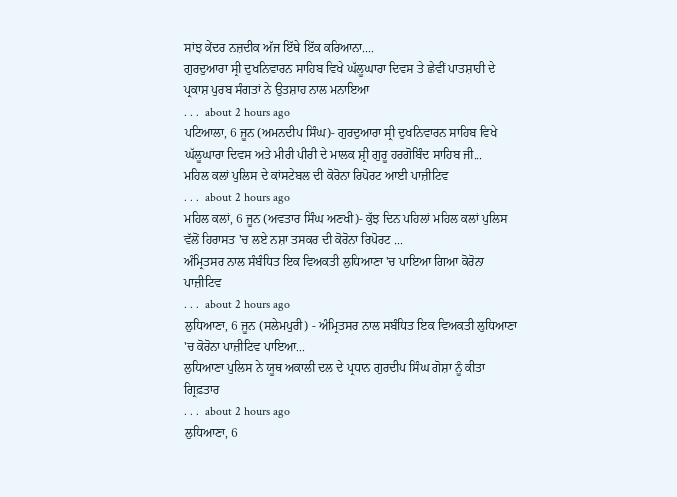ਸਾਂਝ ਕੇਂਦਰ ਨਜ਼ਦੀਕ ਅੱਜ ਇੱਥੇ ਇੱਕ ਕਰਿਆਨਾ....
ਗੁਰਦੁਆਰਾ ਸ੍ਰੀ ਦੁਖਨਿਵਾਰਨ ਸਾਹਿਬ ਵਿਖੇ ਘੱਲੂਘਾਰਾ ਦਿਵਸ ਤੇ ਛੇਵੀਂ ਪਾਤਸ਼ਾਹੀ ਦੇ ਪ੍ਰਕਾਸ਼ ਪੁਰਬ ਸੰਗਤਾਂ ਨੇ ਉਤਸ਼ਾਹ ਨਾਲ ਮਨਾਇਆ
. . .  about 2 hours ago
ਪਟਿਆਲਾ, 6 ਜੂਨ (ਅਮਨਦੀਪ ਸਿੰਘ)- ਗੁਰਦੁਆਰਾ ਸ੍ਰੀ ਦੁਖਨਿਵਾਰਨ ਸਾਹਿਬ ਵਿਖੇ ਘੱਲੂਘਾਰਾ ਦਿਵਸ ਅਤੇ ਮੀਰੀ ਪੀਰੀ ਦੇ ਮਾਲਕ ਸ਼੍ਰੀ ਗੁਰੂ ਹਰਗੋਬਿੰਦ ਸਾਹਿਬ ਜੀ...
ਮਹਿਲ ਕਲਾਂ ਪੁਲਿਸ ਦੇ ਕਾਂਸਟੇਬਲ ਦੀ ਕੋਰੋਨਾ ਰਿਪੋਰਟ ਆਈ ਪਾਜ਼ੀਟਿਵ
. . .  about 2 hours ago
ਮਹਿਲ ਕਲਾਂ, 6 ਜੂਨ (ਅਵਤਾਰ ਸਿੰਘ ਅਣਖੀ)- ਕੁੱਝ ਦਿਨ ਪਹਿਲਾਂ ਮਹਿਲ ਕਲਾਂ ਪੁਲਿਸ ਵੱਲੋਂ ਹਿਰਾਸਤ 'ਚ ਲਏ ਨਸ਼ਾ ਤਸਕਰ ਦੀ ਕੋਰੋਨਾ ਰਿਪੋਰਟ ...
ਅੰਮ੍ਰਿਤਸਰ ਨਾਲ ਸੰਬੰਧਿਤ ਇਕ ਵਿਅਕਤੀ ਲੁਧਿਆਣਾ 'ਚ ਪਾਇਆ ਗਿਆ ਕੋਰੋਨਾ ਪਾਜ਼ੀਟਿਵ
. . .  about 2 hours ago
ਲੁਧਿਆਣਾ, 6 ਜੂਨ (ਸਲੇਮਪੁਰੀ) - ਅੰਮ੍ਰਿਤਸਰ ਨਾਲ ਸਬੰਧਿਤ ਇਕ ਵਿਅਕਤੀ ਲੁਧਿਆਣਾ 'ਚ ਕੋਰੋਨਾ ਪਾਜ਼ੀਟਿਵ ਪਾਇਆ...
ਲੁਧਿਆਣਾ ਪੁਲਿਸ ਨੇ ਯੂਥ ਅਕਾਲੀ ਦਲ ਦੇ ਪ੍ਰਧਾਨ ਗੁਰਦੀਪ ਸਿੰਘ ਗੋਸ਼ਾ ਨੂੰ ਕੀਤਾ ਗ੍ਰਿਫ਼ਤਾਰ
. . .  about 2 hours ago
ਲੁਧਿਆਣਾ, 6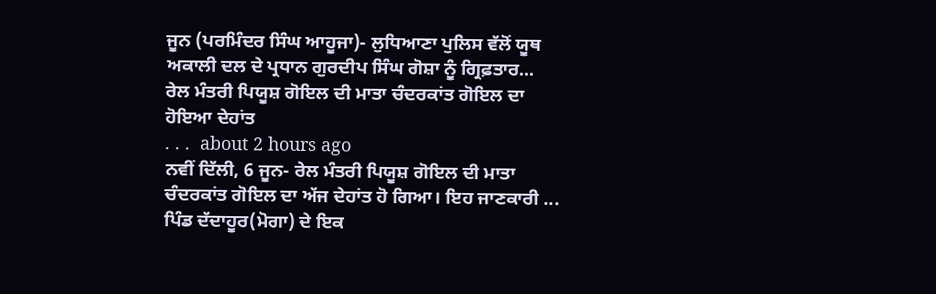ਜੂਨ (ਪਰਮਿੰਦਰ ਸਿੰਘ ਆਹੂਜਾ)- ਲੁਧਿਆਣਾ ਪੁਲਿਸ ਵੱਲੋਂ ਯੂਥ ਅਕਾਲੀ ਦਲ ਦੇ ਪ੍ਰਧਾਨ ਗੁਰਦੀਪ ਸਿੰਘ ਗੋਸ਼ਾ ਨੂੰ ਗ੍ਰਿਫ਼ਤਾਰ...
ਰੇਲ ਮੰਤਰੀ ਪਿਯੂਸ਼ ਗੋਇਲ ਦੀ ਮਾਤਾ ਚੰਦਰਕਾਂਤ ਗੋਇਲ ਦਾ ਹੋਇਆ ਦੇਹਾਂਤ
. . .  about 2 hours ago
ਨਵੀਂ ਦਿੱਲੀ, 6 ਜੂਨ- ਰੇਲ ਮੰਤਰੀ ਪਿਯੂਸ਼ ਗੋਇਲ ਦੀ ਮਾਤਾ ਚੰਦਰਕਾਂਤ ਗੋਇਲ ਦਾ ਅੱਜ ਦੇਹਾਂਤ ਹੋ ਗਿਆ। ਇਹ ਜਾਣਕਾਰੀ ...
ਪਿੰਡ ਦੱਦਾਹੂਰ(ਮੋਗਾ) ਦੇ ਇਕ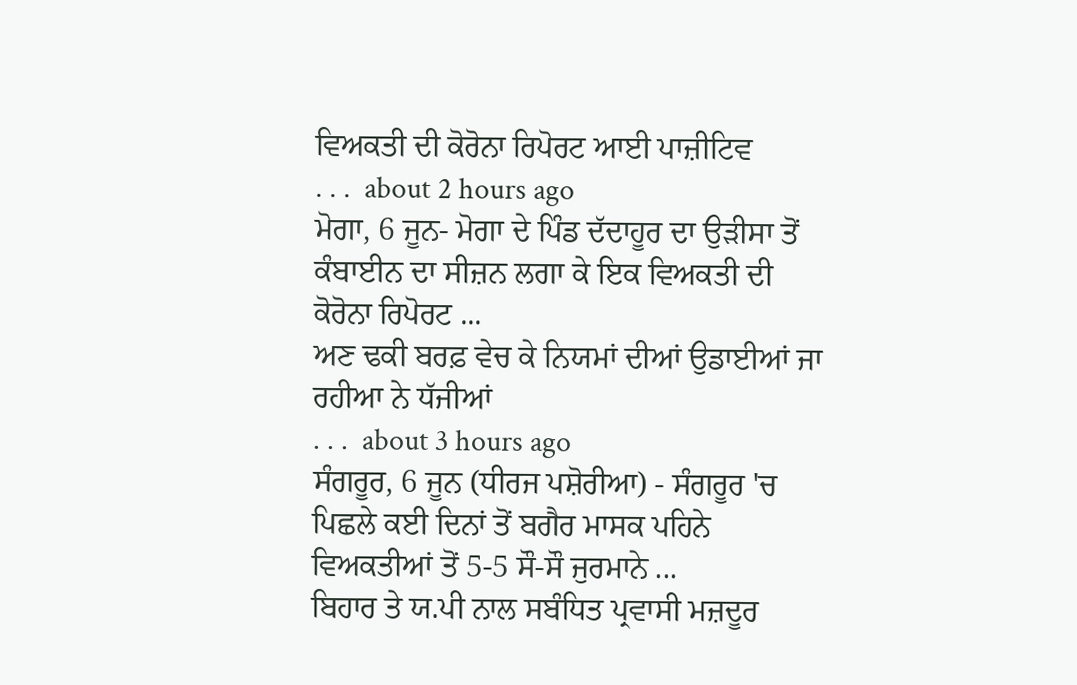ਵਿਅਕਤੀ ਦੀ ਕੋਰੋਨਾ ਰਿਪੋਰਟ ਆਈ ਪਾਜ਼ੀਟਿਵ
. . .  about 2 hours ago
ਮੋਗਾ, 6 ਜੂਨ- ਮੋਗਾ ਦੇ ਪਿੰਡ ਦੱਦਾਹੂਰ ਦਾ ਉੜੀਸਾ ਤੋਂ ਕੰਬਾਈਨ ਦਾ ਸੀਜ਼ਨ ਲਗਾ ਕੇ ਇਕ ਵਿਅਕਤੀ ਦੀ ਕੋਰੋਨਾ ਰਿਪੋਰਟ ...
ਅਣ ਢਕੀ ਬਰਫ਼ ਵੇਚ ਕੇ ਨਿਯਮਾਂ ਦੀਆਂ ਉਡਾਈਆਂ ਜਾ ਰਹੀਆ ਨੇ ਧੱਜੀਆਂ
. . .  about 3 hours ago
ਸੰਗਰੂਰ, 6 ਜੂਨ (ਧੀਰਜ ਪਸ਼ੋਰੀਆ) - ਸੰਗਰੂਰ 'ਚ ਪਿਛਲੇ ਕਈ ਦਿਨਾਂ ਤੋਂ ਬਗੈਰ ਮਾਸਕ ਪਹਿਨੇ ਵਿਅਕਤੀਆਂ ਤੋਂ 5-5 ਸੌ-ਸੌ ਜੁਰਮਾਨੇ ...
ਬਿਹਾਰ ਤੇ ਯ.ਪੀ ਨਾਲ ਸਬੰਧਿਤ ਪ੍ਰਵਾਸੀ ਮਜ਼ਦੂਰ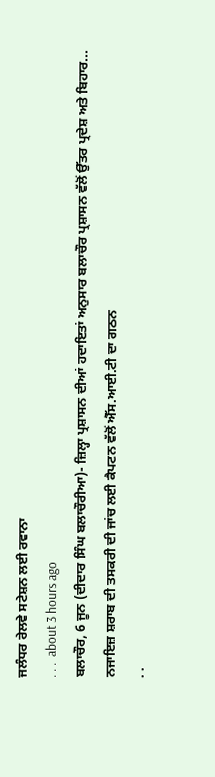ਜਲੰਧਰ ਰੇਲਵੇ ਸਟੇਸ਼ਨ ਲਈ ਰਵਾਨਾ
. . .  about 3 hours ago
ਬਲਾਚੌਰ, 6 ਜੂਨ (ਦੀਦਾਰ ਸਿੰਘ ਬਲਾਚੌਰੀਆ)- ਜ਼ਿਲ੍ਹਾ ਪ੍ਰਸ਼ਾਸਨ ਦੀਆਂ ਹਦਾਇਤਾਂ ਅਨੁਸਾਰ ਬਲਾਚੌਰ ਪ੍ਰਸ਼ਾਸਨ ਵੱਲੋਂ ਉੱਤਰ ਪ੍ਰਦੇਸ਼ ਅਤੇ ਬਿਹਾਰ...
ਨਜਾਇਜ਼ ਸ਼ਰਾਬ ਦੀ ਤਸਕਰੀ ਦੀ ਜਾਂਚ ਲਈ ਕੈਪਟਨ ਵੱਲੋਂ ਐੱਸ.ਆਈ.ਟੀ ਦਾ ਗਠਨ
. .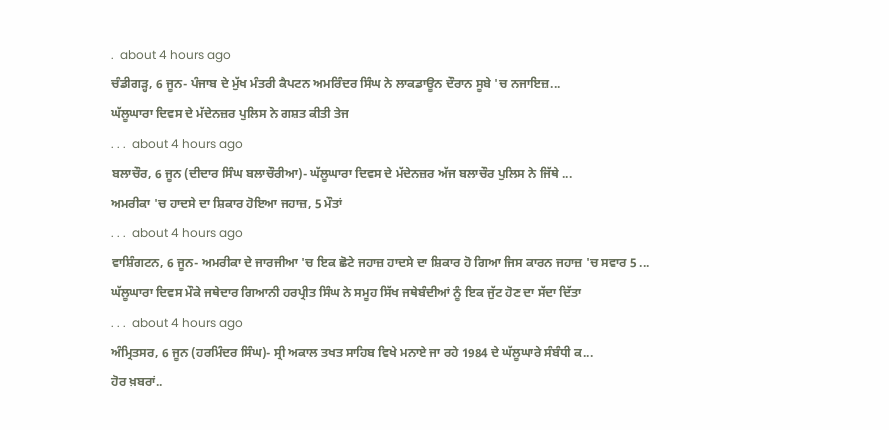.  about 4 hours ago
ਚੰਡੀਗੜ੍ਹ, 6 ਜੂਨ- ਪੰਜਾਬ ਦੇ ਮੁੱਖ ਮੰਤਰੀ ਕੈਪਟਨ ਅਮਰਿੰਦਰ ਸਿੰਘ ਨੇ ਲਾਕਡਾਊਨ ਦੌਰਾਨ ਸੂਬੇ 'ਚ ਨਜਾਇਜ਼...
ਘੱਲੂਘਾਰਾ ਦਿਵਸ ਦੇ ਮੱਦੇਨਜ਼ਰ ਪੁਲਿਸ ਨੇ ਗਸ਼ਤ ਕੀਤੀ ਤੇਜ
. . .  about 4 hours ago
ਬਲਾਚੌਰ, 6 ਜੂਨ (ਦੀਦਾਰ ਸਿੰਘ ਬਲਾਚੌਰੀਆ)- ਘੱਲੂਘਾਰਾ ਦਿਵਸ ਦੇ ਮੱਦੇਨਜ਼ਰ ਅੱਜ ਬਲਾਚੌਰ ਪੁਲਿਸ ਨੇ ਜਿੱਥੇ ...
ਅਮਰੀਕਾ 'ਚ ਹਾਦਸੇ ਦਾ ਸ਼ਿਕਾਰ ਹੋਇਆ ਜਹਾਜ਼, 5 ਮੌਤਾਂ
. . .  about 4 hours ago
ਵਾਸ਼ਿੰਗਟਨ, 6 ਜੂਨ- ਅਮਰੀਕਾ ਦੇ ਜਾਰਜੀਆ 'ਚ ਇਕ ਛੋਟੇ ਜਹਾਜ਼ ਹਾਦਸੇ ਦਾ ਸ਼ਿਕਾਰ ਹੋ ਗਿਆ ਜਿਸ ਕਾਰਨ ਜਹਾਜ਼ 'ਚ ਸਵਾਰ 5 ...
ਘੱਲੂਘਾਰਾ ਦਿਵਸ ਮੌਕੇ ਜਥੇਦਾਰ ਗਿਆਨੀ ਹਰਪ੍ਰੀਤ ਸਿੰਘ ਨੇ ਸਮੂਹ ਸਿੱਖ ਜਥੇਬੰਦੀਆਂ ਨੂੰ ਇਕ ਜੁੱਟ ਹੋਣ ਦਾ ਸੱਦਾ ਦਿੱਤਾ
. . .  about 4 hours ago
ਅੰਮ੍ਰਿਤਸਰ, 6 ਜੂਨ (ਹਰਮਿੰਦਰ ਸਿੰਘ)- ਸ੍ਰੀ ਅਕਾਲ ਤਖਤ ਸਾਹਿਬ ਵਿਖੇ ਮਨਾਏ ਜਾ ਰਹੇ 1984 ਦੇ ਘੱਲੂਘਾਰੇ ਸੰਬੰਧੀ ਕ...
ਹੋਰ ਖ਼ਬਰਾਂ..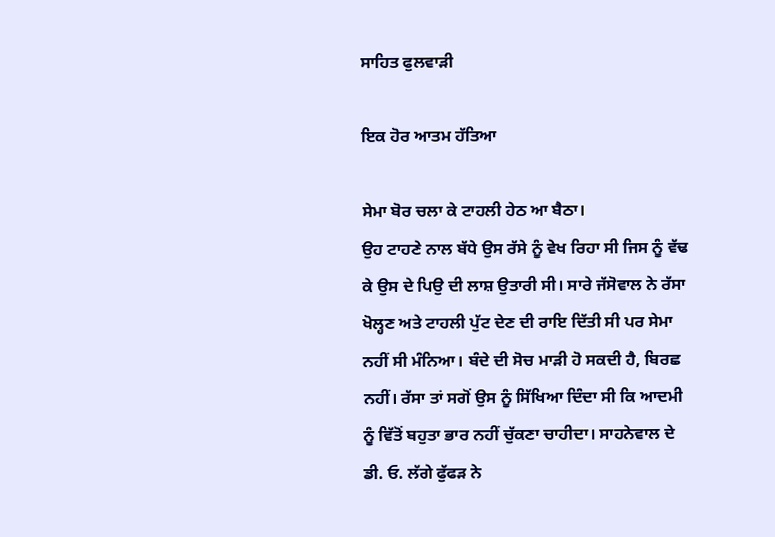ਸਾਹਿਤ ਫੁਲਵਾੜੀ

ਇਕ ਹੋਰ ਆਤਮ ਹੱਤਿਆ

ਸੇਮਾ ਬੋਰ ਚਲਾ ਕੇ ਟਾਹਲੀ ਹੇਠ ਆ ਬੈਠਾ।
ਉਹ ਟਾਹਣੇ ਨਾਲ ਬੱਧੇ ਉਸ ਰੱਸੇ ਨੂੰ ਵੇਖ ਰਿਹਾ ਸੀ ਜਿਸ ਨੂੰ ਵੱਢ ਕੇ ਉਸ ਦੇ ਪਿਉ ਦੀ ਲਾਸ਼ ਉਤਾਰੀ ਸੀ। ਸਾਰੇ ਜੱਸੋਵਾਲ ਨੇ ਰੱਸਾ ਖੋਲ੍ਹਣ ਅਤੇ ਟਾਹਲੀ ਪੁੱਟ ਦੇਣ ਦੀ ਰਾਇ ਦਿੱਤੀ ਸੀ ਪਰ ਸੇਮਾ ਨਹੀਂ ਸੀ ਮੰਨਿਆ। ਬੰਦੇ ਦੀ ਸੋਚ ਮਾੜੀ ਹੋ ਸਕਦੀ ਹੈ, ਬਿਰਛ ਨਹੀਂ। ਰੱਸਾ ਤਾਂ ਸਗੋਂ ਉਸ ਨੂੰ ਸਿੱਖਿਆ ਦਿੰਦਾ ਸੀ ਕਿ ਆਦਮੀ ਨੂੰ ਵਿੱਤੋਂ ਬਹੁਤਾ ਭਾਰ ਨਹੀਂ ਚੁੱਕਣਾ ਚਾਹੀਦਾ। ਸਾਹਨੇਵਾਲ ਦੇ ਡੀ. ਓ. ਲੱਗੇ ਫੁੱਫੜ ਨੇ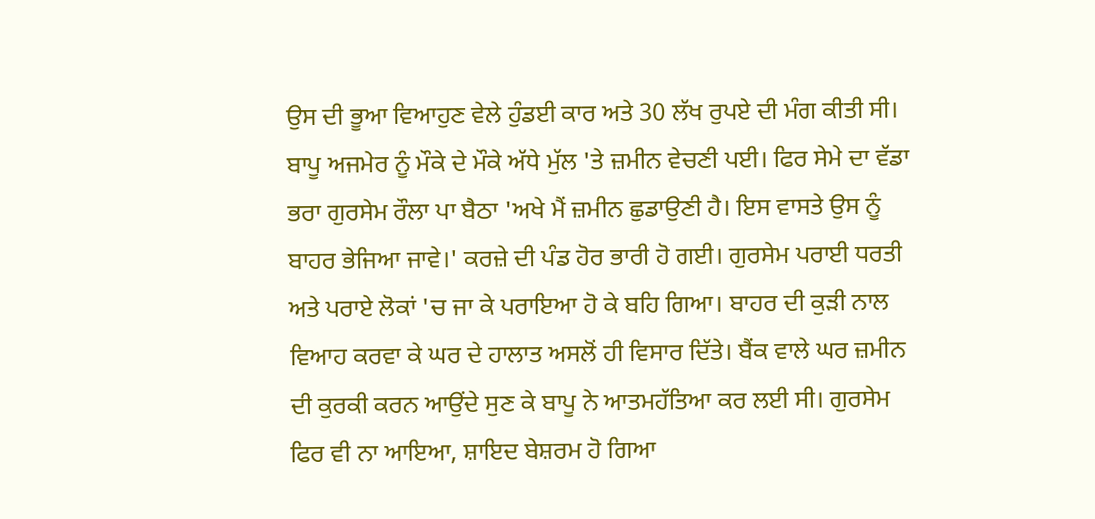ਉਸ ਦੀ ਭੂਆ ਵਿਆਹੁਣ ਵੇਲੇ ਹੁੰਡਈ ਕਾਰ ਅਤੇ 30 ਲੱਖ ਰੁਪਏ ਦੀ ਮੰਗ ਕੀਤੀ ਸੀ। ਬਾਪੂ ਅਜਮੇਰ ਨੂੰ ਮੌਕੇ ਦੇ ਮੌਕੇ ਅੱਧੇ ਮੁੱਲ 'ਤੇ ਜ਼ਮੀਨ ਵੇਚਣੀ ਪਈ। ਫਿਰ ਸੇਮੇ ਦਾ ਵੱਡਾ ਭਰਾ ਗੁਰਸੇਮ ਰੌਲਾ ਪਾ ਬੈਠਾ 'ਅਖੇ ਮੈਂ ਜ਼ਮੀਨ ਛੁਡਾਉਣੀ ਹੈ। ਇਸ ਵਾਸਤੇ ਉਸ ਨੂੰ ਬਾਹਰ ਭੇਜਿਆ ਜਾਵੇ।' ਕਰਜ਼ੇ ਦੀ ਪੰਡ ਹੋਰ ਭਾਰੀ ਹੋ ਗਈ। ਗੁਰਸੇਮ ਪਰਾਈ ਧਰਤੀ ਅਤੇ ਪਰਾਏ ਲੋਕਾਂ 'ਚ ਜਾ ਕੇ ਪਰਾਇਆ ਹੋ ਕੇ ਬਹਿ ਗਿਆ। ਬਾਹਰ ਦੀ ਕੁੜੀ ਨਾਲ ਵਿਆਹ ਕਰਵਾ ਕੇ ਘਰ ਦੇ ਹਾਲਾਤ ਅਸਲੋਂ ਹੀ ਵਿਸਾਰ ਦਿੱਤੇ। ਬੈਂਕ ਵਾਲੇ ਘਰ ਜ਼ਮੀਨ ਦੀ ਕੁਰਕੀ ਕਰਨ ਆਉਂਦੇ ਸੁਣ ਕੇ ਬਾਪੂ ਨੇ ਆਤਮਹੱਤਿਆ ਕਰ ਲਈ ਸੀ। ਗੁਰਸੇਮ ਫਿਰ ਵੀ ਨਾ ਆਇਆ, ਸ਼ਾਇਦ ਬੇਸ਼ਰਮ ਹੋ ਗਿਆ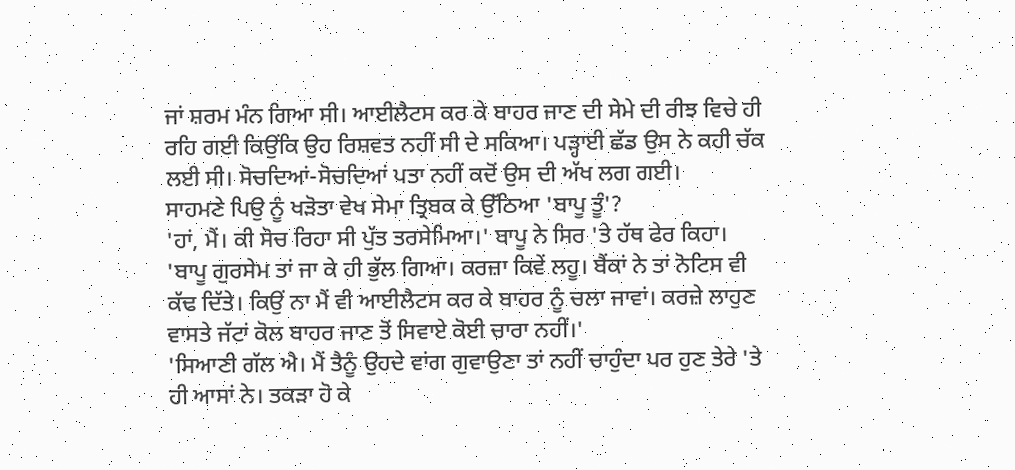ਜਾਂ ਸ਼ਰਮ ਮੰਨ ਗਿਆ ਸੀ। ਆਈਲੈਟਸ ਕਰ ਕੇ ਬਾਹਰ ਜਾਣ ਦੀ ਸੇਮੇ ਦੀ ਰੀਝ ਵਿਚੇ ਹੀ ਰਹਿ ਗਈ ਕਿਉਂਕਿ ਉਹ ਰਿਸ਼ਵਤ ਨਹੀਂ ਸੀ ਦੇ ਸਕਿਆ। ਪੜ੍ਹਾਈ ਛੱਡ ਉਸ ਨੇ ਕਹੀ ਚੱਕ ਲਈ ਸੀ। ਸੋਚਦਿਆਂ-ਸੋਚਦਿਆਂ ਪਤਾ ਨਹੀਂ ਕਦੋਂ ਉਸ ਦੀ ਅੱਖ ਲਗ ਗਈ।
ਸਾਹਮਣੇ ਪਿਉ ਨੂੰ ਖੜੋਤਾ ਵੇਖ ਸੇਮਾ ਤ੍ਰਿਬਕ ਕੇ ਉੱਠਿਆ 'ਬਾਪੂ ਤੂੰ'?
'ਹਾਂ, ਮੈਂ। ਕੀ ਸੋਚ ਰਿਹਾ ਸੀ ਪੁੱਤ ਤਰਸੇਮਿਆ।' ਬਾਪੂ ਨੇ ਸਿਰ 'ਤੇ ਹੱਥ ਫੇਰ ਕਿਹਾ।
'ਬਾਪੂ ਗੁਰਸੇਮ ਤਾਂ ਜਾ ਕੇ ਹੀ ਭੁੱਲ ਗਿਆ। ਕਰਜ਼ਾ ਕਿਵੇਂ ਲਹੂ। ਬੈਂਕਾਂ ਨੇ ਤਾਂ ਨੋਟਿਸ ਵੀ ਕੱਢ ਦਿੱਤੇ। ਕਿਉਂ ਨਾ ਮੈਂ ਵੀ ਆਈਲੈਟਸ ਕਰ ਕੇ ਬਾਹਰ ਨੂੰ ਚਲਾ ਜਾਵਾਂ। ਕਰਜ਼ੇ ਲਾਹੁਣ ਵਾਸਤੇ ਜੱਟਾਂ ਕੋਲ ਬਾਹਰ ਜਾਣ ਤੋਂ ਸਿਵਾਏ ਕੋਈ ਚਾਰਾ ਨਹੀਂ।'
'ਸਿਆਣੀ ਗੱਲ ਐ। ਮੈਂ ਤੈਨੂੰ ਉਹਦੇ ਵਾਂਗ ਗੁਵਾਉਣਾ ਤਾਂ ਨਹੀਂ ਚਾਹੁੰਦਾ ਪਰ ਹੁਣ ਤੇਰੇ 'ਤੇ ਹੀ ਆਸਾਂ ਨੇ। ਤਕੜਾ ਹੋ ਕੇ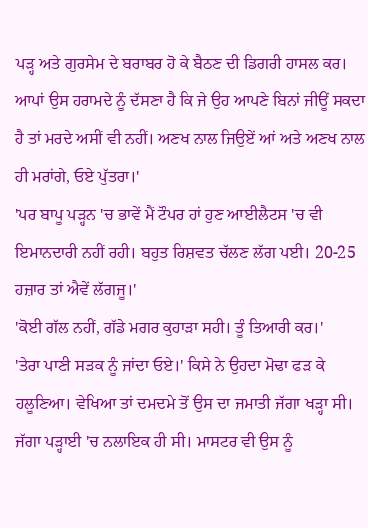ਪੜ੍ਹ ਅਤੇ ਗੁਰਸੇਮ ਦੇ ਬਰਾਬਰ ਹੋ ਕੇ ਬੈਠਣ ਦੀ ਡਿਗਰੀ ਹਾਸਲ ਕਰ। ਆਪਾਂ ਉਸ ਹਰਾਮਦੇ ਨੂੰ ਦੱਸਣਾ ਹੈ ਕਿ ਜੇ ਉਹ ਆਪਣੇ ਬਿਨਾਂ ਜੀਊਂ ਸਕਦਾ ਹੈ ਤਾਂ ਮਰਦੇ ਅਸੀਂ ਵੀ ਨਹੀਂ। ਅਣਖ ਨਾਲ ਜਿਉਏਂ ਆਂ ਅਤੇ ਅਣਖ ਨਾਲ ਹੀ ਮਰਾਂਗੇ, ਓਏ ਪੁੱਤਰਾ।'
'ਪਰ ਬਾਪੂ ਪੜ੍ਹਨ 'ਚ ਭਾਵੇਂ ਮੈਂ ਟੌਪਰ ਹਾਂ ਹੁਣ ਆਈਲੈਟਸ 'ਚ ਵੀ ਇਮਾਨਦਾਰੀ ਨਹੀਂ ਰਹੀ। ਬਹੁਤ ਰਿਸ਼ਵਤ ਚੱਲਣ ਲੱਗ ਪਈ। 20-25 ਹਜ਼ਾਰ ਤਾਂ ਐਵੇਂ ਲੱਗਜੂ।'
'ਕੋਈ ਗੱਲ ਨਹੀਂ, ਗੱਡੇ ਮਗਰ ਕੁਹਾੜਾ ਸਹੀ। ਤੂੰ ਤਿਆਰੀ ਕਰ।'
'ਤੇਰਾ ਪਾਣੀ ਸੜਕ ਨੂੰ ਜਾਂਦਾ ਓਏ।' ਕਿਸੇ ਨੇ ਉਹਦਾ ਮੋਢਾ ਫੜ ਕੇ ਹਲੂਣਿਆ। ਵੇਖਿਆ ਤਾਂ ਦਮਦਮੇ ਤੋਂ ਉਸ ਦਾ ਜਮਾਤੀ ਜੱਗਾ ਖੜ੍ਹਾ ਸੀ। ਜੱਗਾ ਪੜ੍ਹਾਈ 'ਚ ਨਲਾਇਕ ਹੀ ਸੀ। ਮਾਸਟਰ ਵੀ ਉਸ ਨੂੰ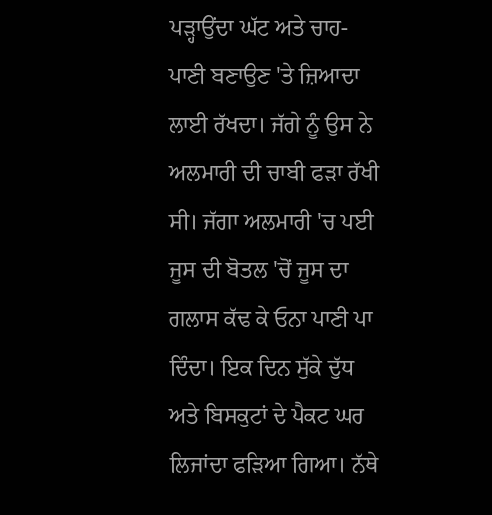ਪੜ੍ਹਾਉਂਦਾ ਘੱਟ ਅਤੇ ਚਾਹ-ਪਾਣੀ ਬਣਾਉਣ 'ਤੇ ਜ਼ਿਆਦਾ ਲਾਈ ਰੱਖਦਾ। ਜੱਗੇ ਨੂੰ ਉਸ ਨੇ ਅਲਮਾਰੀ ਦੀ ਚਾਬੀ ਫੜਾ ਰੱਖੀ ਸੀ। ਜੱਗਾ ਅਲਮਾਰੀ 'ਚ ਪਈ ਜੂਸ ਦੀ ਬੋਤਲ 'ਚੋਂ ਜੂਸ ਦਾ ਗਲਾਸ ਕੱਢ ਕੇ ਓਨਾ ਪਾਣੀ ਪਾ ਦਿੰਦਾ। ਇਕ ਦਿਨ ਸੁੱਕੇ ਦੁੱਧ ਅਤੇ ਬਿਸਕੁਟਾਂ ਦੇ ਪੈਕਟ ਘਰ ਲਿਜਾਂਦਾ ਫੜਿਆ ਗਿਆ। ਨੱਥੇ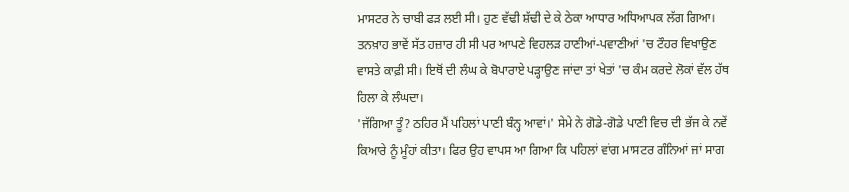ਮਾਸਟਰ ਨੇ ਚਾਬੀ ਫੜ ਲਈ ਸੀ। ਹੁਣ ਵੱਢੀ ਸ਼ੱਢੀ ਦੇ ਕੇ ਠੇਕਾ ਆਧਾਰ ਅਧਿਆਪਕ ਲੱਗ ਗਿਆ। ਤਨਖ਼ਾਹ ਭਾਵੇਂ ਸੱਤ ਹਜ਼ਾਰ ਹੀ ਸੀ ਪਰ ਆਪਣੇ ਵਿਹਲੜ ਹਾਣੀਆਂ-ਪਵਾਣੀਆਂ 'ਚ ਟੌਹਰ ਵਿਖਾਉਣ ਵਾਸਤੇ ਕਾਫ਼ੀ ਸੀ। ਇਥੋਂ ਦੀ ਲੰਘ ਕੇ ਬੋਪਾਰਾਏ ਪੜ੍ਹਾਉਣ ਜਾਂਦਾ ਤਾਂ ਖੇਤਾਂ 'ਚ ਕੰਮ ਕਰਦੇ ਲੋਕਾਂ ਵੱਲ ਹੱਥ ਹਿਲਾ ਕੇ ਲੰਘਦਾ।
'ਜੱਗਿਆ ਤੂੰ? ਠਹਿਰ ਮੈਂ ਪਹਿਲਾਂ ਪਾਣੀ ਬੰਨ੍ਹ ਆਵਾਂ।' ਸੇਮੇ ਨੇ ਗੋਡੇ-ਗੋਡੇ ਪਾਣੀ ਵਿਚ ਦੀ ਭੱਜ ਕੇ ਨਵੇਂ ਕਿਆਰੇ ਨੂੰ ਮੂੰਹਾਂ ਕੀਤਾ। ਫਿਰ ਉਹ ਵਾਪਸ ਆ ਗਿਆ ਕਿ ਪਹਿਲਾਂ ਵਾਂਗ ਮਾਸਟਰ ਗੰਨਿਆਂ ਜਾਂ ਸਾਗ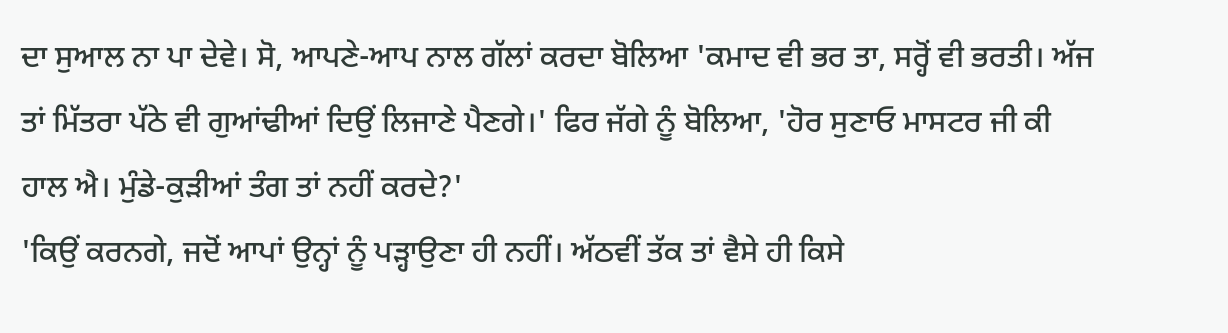ਦਾ ਸੁਆਲ ਨਾ ਪਾ ਦੇਵੇ। ਸੋ, ਆਪਣੇ-ਆਪ ਨਾਲ ਗੱਲਾਂ ਕਰਦਾ ਬੋਲਿਆ 'ਕਮਾਦ ਵੀ ਭਰ ਤਾ, ਸਰ੍ਹੋਂ ਵੀ ਭਰਤੀ। ਅੱਜ ਤਾਂ ਮਿੱਤਰਾ ਪੱਠੇ ਵੀ ਗੁਆਂਢੀਆਂ ਦਿਉਂ ਲਿਜਾਣੇ ਪੈਣਗੇ।' ਫਿਰ ਜੱਗੇ ਨੂੰ ਬੋਲਿਆ, 'ਹੋਰ ਸੁਣਾਓ ਮਾਸਟਰ ਜੀ ਕੀ ਹਾਲ ਐ। ਮੁੰਡੇ-ਕੁੜੀਆਂ ਤੰਗ ਤਾਂ ਨਹੀਂ ਕਰਦੇ?'
'ਕਿਉਂ ਕਰਨਗੇ, ਜਦੋਂ ਆਪਾਂ ਉਨ੍ਹਾਂ ਨੂੰ ਪੜ੍ਹਾਉਣਾ ਹੀ ਨਹੀਂ। ਅੱਠਵੀਂ ਤੱਕ ਤਾਂ ਵੈਸੇ ਹੀ ਕਿਸੇ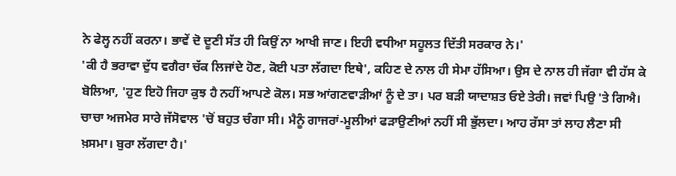ਨੇ ਫੇਲ੍ਹ ਨਹੀਂ ਕਰਨਾ। ਭਾਵੇਂ ਦੋ ਦੂਣੀ ਸੱਤ ਹੀ ਕਿਉਂ ਨਾ ਆਖੀ ਜਾਣ। ਇਹੀ ਵਧੀਆ ਸਹੂਲਤ ਦਿੱਤੀ ਸਰਕਾਰ ਨੇ।'
'ਕੀ ਹੈ ਭਰਾਵਾ ਦੁੱਧ ਵਗੈਰਾ ਚੱਕ ਲਿਜਾਂਦੇ ਹੋਣ, ਕੋਈ ਪਤਾ ਲੱਗਦਾ ਇਥੇ', ਕਹਿਣ ਦੇ ਨਾਲ ਹੀ ਸੇਮਾ ਹੱਸਿਆ। ਉਸ ਦੇ ਨਾਲ ਹੀ ਜੱਗਾ ਵੀ ਹੱਸ ਕੇ ਬੋਲਿਆ, 'ਹੁਣ ਇਹੋ ਜਿਹਾ ਕੁਝ ਹੈ ਨਹੀਂ ਆਪਣੇ ਕੋਲ। ਸਭ ਆਂਗਣਵਾੜੀਆਂ ਨੂੰ ਦੇ ਤਾ। ਪਰ ਬੜੀ ਯਾਦਾਸ਼ਤ ਓਏ ਤੇਰੀ। ਜਵਾਂ ਪਿਉ 'ਤੇ ਗਿਐ। ਚਾਚਾ ਅਜਮੇਰ ਸਾਰੇ ਜੱਸੋਵਾਲ 'ਚੋਂ ਬਹੁਤ ਚੰਗਾ ਸੀ। ਮੈਨੂੰ ਗਾਜਰਾਂ-ਮੂਲੀਆਂ ਫੜਾਉਣੀਆਂ ਨਹੀਂ ਸੀ ਭੁੱਲਦਾ। ਆਹ ਰੱਸਾ ਤਾਂ ਲਾਹ ਲੈਣਾ ਸੀ ਖ਼ਸਮਾ। ਬੁਰਾ ਲੱਗਦਾ ਹੈ।'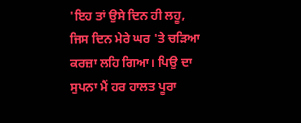'ਇਹ ਤਾਂ ਉਸੇ ਦਿਨ ਹੀ ਲਹੂ, ਜਿਸ ਦਿਨ ਮੇਰੇ ਘਰ 'ਤੇ ਚੜਿਆ ਕਰਜ਼ਾ ਲਹਿ ਗਿਆ। ਪਿਉ ਦਾ ਸੁਪਨਾ ਮੈਂ ਹਰ ਹਾਲਤ ਪੂਰਾ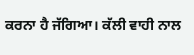ਕਰਨਾ ਹੈ ਜੱਗਿਆ। ਕੱਲੀ ਵਾਹੀ ਨਾਲ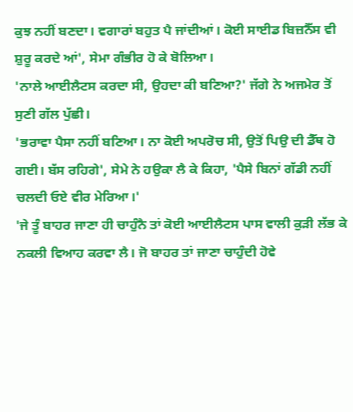ਕੁਝ ਨਹੀਂ ਬਣਦਾ। ਵਗਾਰਾਂ ਬਹੁਤ ਪੈ ਜਾਂਦੀਆਂ। ਕੋਈ ਸਾਈਡ ਬਿਜ਼ਨੈੱਸ ਵੀ ਸ਼ੁਰੂ ਕਰਦੇ ਆਂ', ਸੇਮਾ ਗੰਭੀਰ ਹੋ ਕੇ ਬੋਲਿਆ।
'ਨਾਲੇ ਆਈਲੈਟਸ ਕਰਦਾ ਸੀ, ਉਹਦਾ ਕੀ ਬਣਿਆ?' ਜੱਗੇ ਨੇ ਅਜਮੇਰ ਤੋਂ ਸੁਣੀ ਗੱਲ ਪੁੱਛੀ।
'ਭਰਾਵਾ ਪੈਸਾ ਨਹੀਂ ਬਣਿਆ। ਨਾ ਕੋਈ ਅਪਰੋਚ ਸੀ, ਉਤੋਂ ਪਿਉ ਦੀ ਡੈੱਥ ਹੋ ਗਈ। ਬੱਸ ਰਹਿਗੇ', ਸੇਮੇ ਨੇ ਹਉਕਾ ਲੈ ਕੇ ਕਿਹਾ, 'ਪੈਸੇ ਬਿਨਾਂ ਗੱਡੀ ਨਹੀਂ ਚਲਦੀ ਓਏ ਵੀਰ ਮੇਰਿਆ।'
'ਜੇ ਤੂੰ ਬਾਹਰ ਜਾਣਾ ਹੀ ਚਾਹੁੰਨੈ ਤਾਂ ਕੋਈ ਆਈਲੈਟਸ ਪਾਸ ਵਾਲੀ ਕੁੜੀ ਲੱਭ ਕੇ ਨਕਲੀ ਵਿਆਹ ਕਰਵਾ ਲੈ। ਜੋ ਬਾਹਰ ਤਾਂ ਜਾਣਾ ਚਾਹੁੰਦੀ ਹੋਵੇ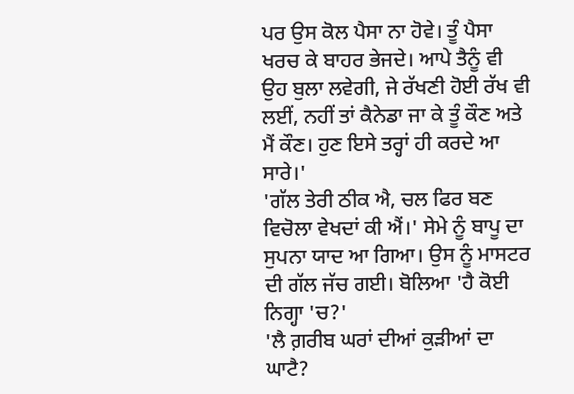ਪਰ ਉਸ ਕੋਲ ਪੈਸਾ ਨਾ ਹੋਵੇ। ਤੂੰ ਪੈਸਾ ਖਰਚ ਕੇ ਬਾਹਰ ਭੇਜਦੇ। ਆਪੇ ਤੈਨੂੰ ਵੀ ਉਹ ਬੁਲਾ ਲਵੇਗੀ, ਜੇ ਰੱਖਣੀ ਹੋਈ ਰੱਖ ਵੀ ਲਈਂ, ਨਹੀਂ ਤਾਂ ਕੈਨੇਡਾ ਜਾ ਕੇ ਤੂੰ ਕੌਣ ਅਤੇ ਮੈਂ ਕੌਣ। ਹੁਣ ਇਸੇ ਤਰ੍ਹਾਂ ਹੀ ਕਰਦੇ ਆ ਸਾਰੇ।'
'ਗੱਲ ਤੇਰੀ ਠੀਕ ਐ, ਚਲ ਫਿਰ ਬਣ ਵਿਚੋਲਾ ਵੇਖਦਾਂ ਕੀ ਐਂ।' ਸੇਮੇ ਨੂੰ ਬਾਪੂ ਦਾ ਸੁਪਨਾ ਯਾਦ ਆ ਗਿਆ। ਉਸ ਨੂੰ ਮਾਸਟਰ ਦੀ ਗੱਲ ਜੱਚ ਗਈ। ਬੋਲਿਆ 'ਹੈ ਕੋਈ ਨਿਗ੍ਹਾ 'ਚ?'
'ਲੈ ਗ਼ਰੀਬ ਘਰਾਂ ਦੀਆਂ ਕੁੜੀਆਂ ਦਾ ਘਾਟੈ?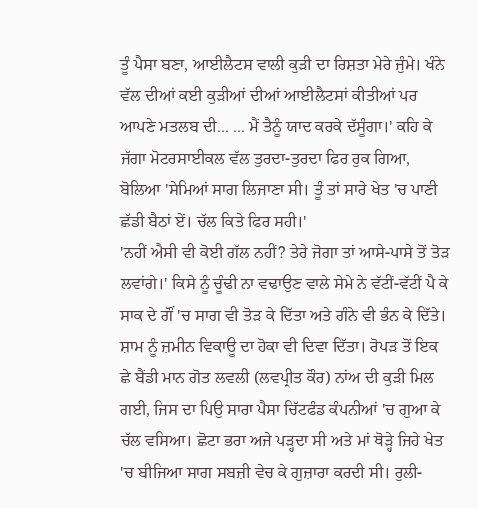ਤੂੰ ਪੈਸਾ ਬਣਾ, ਆਈਲੈਟਸ ਵਾਲੀ ਕੁੜੀ ਦਾ ਰਿਸ਼ਤਾ ਮੇਰੇ ਜੁੰਮੇ। ਖੰਨੇ ਵੱਲ ਦੀਆਂ ਕਈ ਕੁੜੀਆਂ ਦੀਆਂ ਆਈਲੈਟਸਾਂ ਕੀਤੀਆਂ ਪਰ ਆਪਣੇ ਮਤਲਬ ਦੀ... ... ਮੈਂ ਤੈਨੂੰ ਯਾਦ ਕਰਕੇ ਦੱਸੂੰਗਾ।' ਕਹਿ ਕੇ ਜੱਗਾ ਮੋਟਰਸਾਈਕਲ ਵੱਲ ਤੁਰਦਾ-ਤੁਰਦਾ ਫਿਰ ਰੁਕ ਗਿਆ, ਬੋਲਿਆ 'ਸੇਮਿਆਂ ਸਾਗ ਲਿਜਾਣਾ ਸੀ। ਤੂੰ ਤਾਂ ਸਾਰੇ ਖੇਤ 'ਚ ਪਾਣੀ ਛੱਡੀ ਬੈਠਾਂ ਏਂ। ਚੱਲ ਕਿਤੇ ਫਿਰ ਸਹੀ।'
'ਨਹੀਂ ਐਸੀ ਵੀ ਕੋਈ ਗੱਲ ਨਹੀਂ? ਤੇਰੇ ਜੋਗਾ ਤਾਂ ਆਸੇ-ਪਾਸੇ ਤੋਂ ਤੋੜ ਲਵਾਂਗੇ।' ਕਿਸੇ ਨੂੰ ਚੂੰਢੀ ਨਾ ਵਢਾਉਣ ਵਾਲੇ ਸੇਮੇ ਨੇ ਵੱਟੀਂ-ਵੱਟੀਂ ਪੈ ਕੇ ਸਾਕ ਦੇ ਗੌਂ 'ਚ ਸਾਗ ਵੀ ਤੋੜ ਕੇ ਦਿੱਤਾ ਅਤੇ ਗੰਨੇ ਵੀ ਭੰਨ ਕੇ ਦਿੱਤੇ। ਸ਼ਾਮ ਨੂੰ ਜ਼ਮੀਨ ਵਿਕਾਊ ਦਾ ਹੋਕਾ ਵੀ ਦਿਵਾ ਦਿੱਤਾ। ਰੋਪੜ ਤੋਂ ਇਕ ਛੇ ਬੈਂਡੀ ਮਾਨ ਗੋਤ ਲਵਲੀ (ਲਵਪ੍ਰੀਤ ਕੌਰ) ਨਾਂਅ ਦੀ ਕੁੜੀ ਮਿਲ ਗਈ, ਜਿਸ ਦਾ ਪਿਉ ਸਾਰਾ ਪੈਸਾ ਚਿੱਟਫੰਡ ਕੰਪਨੀਆਂ 'ਚ ਗੁਆ ਕੇ ਚੱਲ ਵਸਿਆ। ਛੋਟਾ ਭਰਾ ਅਜੇ ਪੜ੍ਹਦਾ ਸੀ ਅਤੇ ਮਾਂ ਥੋੜ੍ਹੇ ਜਿਹੇ ਖੇਤ 'ਚ ਬੀਜਿਆ ਸਾਗ ਸਬਜ਼ੀ ਵੇਚ ਕੇ ਗੁਜ਼ਾਰਾ ਕਰਦੀ ਸੀ। ਰੁਲੀ-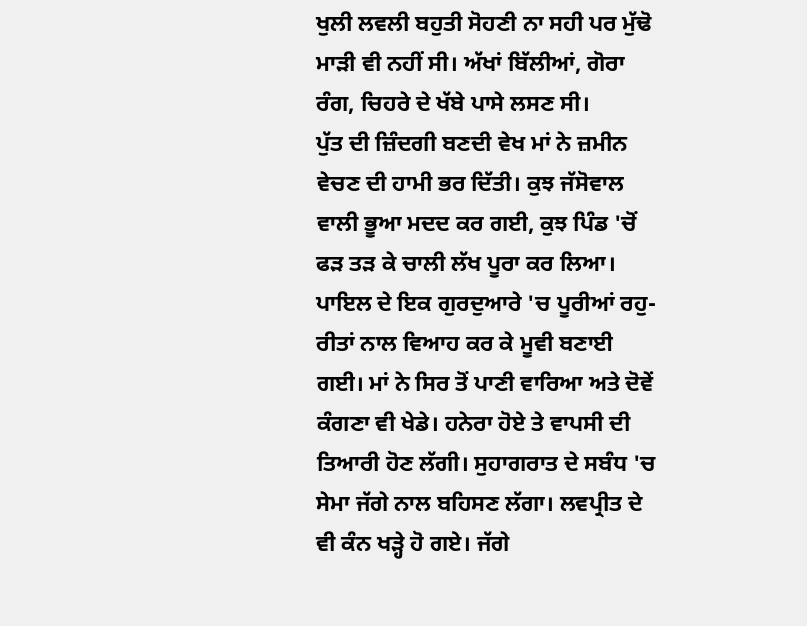ਖੁਲੀ ਲਵਲੀ ਬਹੁਤੀ ਸੋਹਣੀ ਨਾ ਸਹੀ ਪਰ ਮੁੱਢੋ ਮਾੜੀ ਵੀ ਨਹੀਂ ਸੀ। ਅੱਖਾਂ ਬਿੱਲੀਆਂ, ਗੋਰਾ ਰੰਗ, ਚਿਹਰੇ ਦੇ ਖੱਬੇ ਪਾਸੇ ਲਸਣ ਸੀ।
ਪੁੱਤ ਦੀ ਜ਼ਿੰਦਗੀ ਬਣਦੀ ਵੇਖ ਮਾਂ ਨੇ ਜ਼ਮੀਨ ਵੇਚਣ ਦੀ ਹਾਮੀ ਭਰ ਦਿੱਤੀ। ਕੁਝ ਜੱਸੋਵਾਲ ਵਾਲੀ ਭੂਆ ਮਦਦ ਕਰ ਗਈ, ਕੁਝ ਪਿੰਡ 'ਚੋਂ ਫੜ ਤੜ ਕੇ ਚਾਲੀ ਲੱਖ ਪੂਰਾ ਕਰ ਲਿਆ।
ਪਾਇਲ ਦੇ ਇਕ ਗੁਰਦੁਆਰੇ 'ਚ ਪੂਰੀਆਂ ਰਹੁ-ਰੀਤਾਂ ਨਾਲ ਵਿਆਹ ਕਰ ਕੇ ਮੂਵੀ ਬਣਾਈ ਗਈ। ਮਾਂ ਨੇ ਸਿਰ ਤੋਂ ਪਾਣੀ ਵਾਰਿਆ ਅਤੇ ਦੋਵੇਂ ਕੰਗਣਾ ਵੀ ਖੇਡੇ। ਹਨੇਰਾ ਹੋਏ ਤੇ ਵਾਪਸੀ ਦੀ ਤਿਆਰੀ ਹੋਣ ਲੱਗੀ। ਸੁਹਾਗਰਾਤ ਦੇ ਸਬੰਧ 'ਚ ਸੇਮਾ ਜੱਗੇ ਨਾਲ ਬਹਿਸਣ ਲੱਗਾ। ਲਵਪ੍ਰੀਤ ਦੇ ਵੀ ਕੰਨ ਖੜ੍ਹੇ ਹੋ ਗਏ। ਜੱਗੇ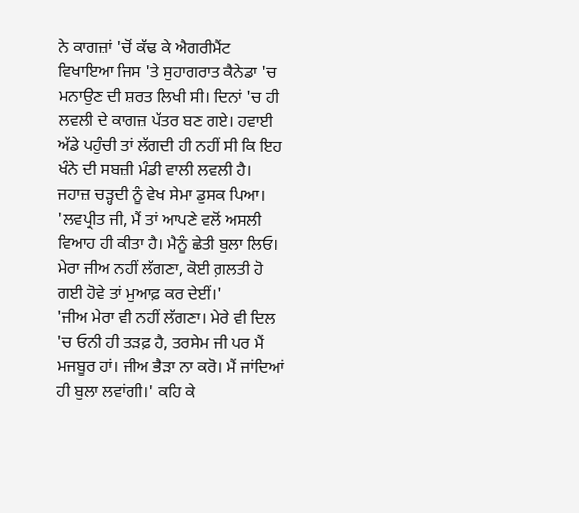ਨੇ ਕਾਗਜ਼ਾਂ 'ਚੋਂ ਕੱਢ ਕੇ ਐਗਰੀਮੈਂਟ ਵਿਖਾਇਆ ਜਿਸ 'ਤੇ ਸੁਹਾਗਰਾਤ ਕੈਨੇਡਾ 'ਚ ਮਨਾਉਣ ਦੀ ਸ਼ਰਤ ਲਿਖੀ ਸੀ। ਦਿਨਾਂ 'ਚ ਹੀ ਲਵਲੀ ਦੇ ਕਾਗਜ਼ ਪੱਤਰ ਬਣ ਗਏ। ਹਵਾਈ ਅੱਡੇ ਪਹੁੰਚੀ ਤਾਂ ਲੱਗਦੀ ਹੀ ਨਹੀਂ ਸੀ ਕਿ ਇਹ ਖੰਨੇ ਦੀ ਸਬਜ਼ੀ ਮੰਡੀ ਵਾਲੀ ਲਵਲੀ ਹੈ। ਜਹਾਜ਼ ਚੜ੍ਹਦੀ ਨੂੰ ਵੇਖ ਸੇਮਾ ਡੁਸਕ ਪਿਆ। 'ਲਵਪ੍ਰੀਤ ਜੀ, ਮੈਂ ਤਾਂ ਆਪਣੇ ਵਲੋਂ ਅਸਲੀ ਵਿਆਹ ਹੀ ਕੀਤਾ ਹੈ। ਮੈਨੂੰ ਛੇਤੀ ਬੁਲਾ ਲਿਓ। ਮੇਰਾ ਜੀਅ ਨਹੀਂ ਲੱਗਣਾ, ਕੋਈ ਗ਼ਲਤੀ ਹੋ ਗਈ ਹੋਵੇ ਤਾਂ ਮੁਆਫ਼ ਕਰ ਦੇਈਂ।'
'ਜੀਅ ਮੇਰਾ ਵੀ ਨਹੀਂ ਲੱਗਣਾ। ਮੇਰੇ ਵੀ ਦਿਲ 'ਚ ਓਨੀ ਹੀ ਤੜਫ਼ ਹੈ, ਤਰਸੇਮ ਜੀ ਪਰ ਮੈਂ ਮਜਬੂਰ ਹਾਂ। ਜੀਅ ਭੈੜਾ ਨਾ ਕਰੋ। ਮੈਂ ਜਾਂਦਿਆਂ ਹੀ ਬੁਲਾ ਲਵਾਂਗੀ।' ਕਹਿ ਕੇ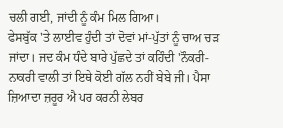ਚਲੀ ਗਈ, ਜਾਂਦੀ ਨੂੰ ਕੰਮ ਮਿਲ ਗਿਆ।
ਫੇਸਬੁੱਕ 'ਤੇ ਲਾਈਵ ਹੁੰਦੀ ਤਾਂ ਦੋਵਾਂ ਮਾਂ-ਪੁੱਤਾਂ ਨੂੰ ਚਾਅ ਚੜ ਜਾਂਦਾ। ਜਦ ਕੰਮ ਧੰਦੇ ਬਾਰੇ ਪੁੱਛਦੇ ਤਾਂ ਕਹਿੰਦੀ 'ਨੌਕਰੀ-ਨਾਕਰੀ ਵਾਲੀ ਤਾਂ ਇਥੇ ਕੋਈ ਗੱਲ ਨਹੀਂ ਬੇਬੇ ਜੀ। ਪੈਸਾ ਜ਼ਿਆਦਾ ਜ਼ਰੂਰ ਐ ਪਰ ਕਰਨੀ ਲੇਬਰ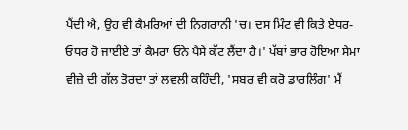ਪੈਂਦੀ ਐ, ਉਹ ਵੀ ਕੈਮਰਿਆਂ ਦੀ ਨਿਗਰਾਨੀ 'ਚ। ਦਸ ਮਿੰਟ ਵੀ ਕਿਤੇ ਏਧਰ-ਓਧਰ ਹੋ ਜਾਈਏ ਤਾਂ ਕੈਮਰਾ ਓਨੇ ਪੈਸੇ ਕੱਟ ਲੈਂਦਾ ਹੈ।' ਪੱਬਾਂ ਭਾਰ ਹੋਇਆ ਸੇਮਾ ਵੀਜ਼ੇ ਦੀ ਗੱਲ ਤੋਰਦਾ ਤਾਂ ਲਵਲੀ ਕਹਿੰਦੀ, 'ਸਬਰ ਵੀ ਕਰੋ ਡਾਰਲਿੰਗ' ਮੈਂ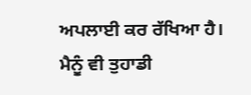ਅਪਲਾਈ ਕਰ ਰੱਖਿਆ ਹੈ। ਮੈਨੂੰ ਵੀ ਤੁਹਾਡੀ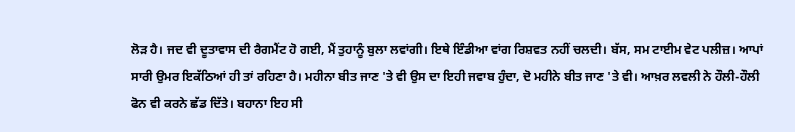ਲੋੜ ਹੈ। ਜਦ ਵੀ ਦੂਤਾਵਾਸ ਦੀ ਰੈਗਮੈਂਟ ਹੋ ਗਈ, ਮੈਂ ਤੁਹਾਨੂੰ ਬੁਲਾ ਲਵਾਂਗੀ। ਇਥੇ ਇੰਡੀਆ ਵਾਂਗ ਰਿਸ਼ਵਤ ਨਹੀਂ ਚਲਦੀ। ਬੱਸ, ਸਮ ਟਾਈਮ ਵੇਟ ਪਲੀਜ਼। ਆਪਾਂ ਸਾਰੀ ਉਮਰ ਇਕੱਠਿਆਂ ਹੀ ਤਾਂ ਰਹਿਣਾ ਹੈ। ਮਹੀਨਾ ਬੀਤ ਜਾਣ 'ਤੇ ਵੀ ਉਸ ਦਾ ਇਹੀ ਜਵਾਬ ਹੁੰਦਾ, ਦੋ ਮਹੀਨੇ ਬੀਤ ਜਾਣ 'ਤੇ ਵੀ। ਆਖ਼ਰ ਲਵਲੀ ਨੇ ਹੌਲੀ-ਹੌਲੀ ਫੋਨ ਵੀ ਕਰਨੇ ਛੱਡ ਦਿੱਤੇ। ਬਹਾਨਾ ਇਹ ਸੀ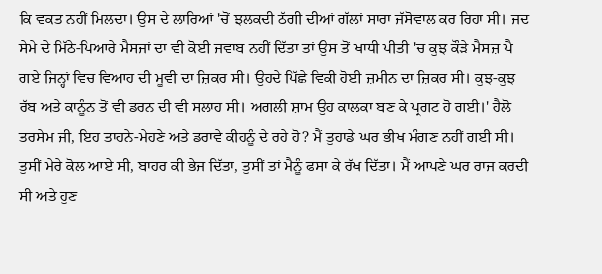ਕਿ ਵਕਤ ਨਹੀਂ ਮਿਲਦਾ। ਉਸ ਦੇ ਲਾਰਿਆਂ 'ਚੋਂ ਝਲਕਦੀ ਠੱਗੀ ਦੀਆਂ ਗੱਲਾਂ ਸਾਰਾ ਜੱਸੋਵਾਲ ਕਰ ਰਿਹਾ ਸੀ। ਜਦ ਸੇਮੇ ਦੇ ਮਿੱਠੇ-ਪਿਆਰੇ ਮੈਸਜਾਂ ਦਾ ਵੀ ਕੋਈ ਜਵਾਬ ਨਹੀਂ ਦਿੱਤਾ ਤਾਂ ਉਸ ਤੋਂ ਖਾਧੀ ਪੀਤੀ 'ਚ ਕੁਝ ਕੌੜੇ ਮੈਸਜ਼ ਪੈ ਗਏ ਜਿਨ੍ਹਾਂ ਵਿਚ ਵਿਆਹ ਦੀ ਮੂਵੀ ਦਾ ਜ਼ਿਕਰ ਸੀ। ਉਹਦੇ ਪਿੱਛੇ ਵਿਕੀ ਹੋਈ ਜ਼ਮੀਨ ਦਾ ਜ਼ਿਕਰ ਸੀ। ਕੁਝ-ਕੁਝ ਰੱਬ ਅਤੇ ਕਾਨੂੰਨ ਤੋਂ ਵੀ ਡਰਨ ਦੀ ਵੀ ਸਲਾਹ ਸੀ। ਅਗਲੀ ਸ਼ਾਮ ਉਹ ਕਾਲਕਾ ਬਣ ਕੇ ਪ੍ਰਗਟ ਹੋ ਗਈ।' ਹੈਲੋ ਤਰਸੇਮ ਜੀ, ਇਹ ਤਾਹਨੇ-ਮੇਹਣੇ ਅਤੇ ਡਰਾਵੇ ਕੀਹਨੂੰ ਦੇ ਰਹੇ ਹੋ? ਮੈਂ ਤੁਹਾਡੇ ਘਰ ਭੀਖ ਮੰਗਣ ਨਹੀਂ ਗਈ ਸੀ। ਤੁਸੀਂ ਮੇਰੇ ਕੋਲ ਆਏ ਸੀ, ਬਾਹਰ ਕੀ ਭੇਜ ਦਿੱਤਾ, ਤੁਸੀਂ ਤਾਂ ਮੈਨੂੰ ਫਸਾ ਕੇ ਰੱਖ ਦਿੱਤਾ। ਮੈਂ ਆਪਣੇ ਘਰ ਰਾਜ ਕਰਦੀ ਸੀ ਅਤੇ ਹੁਣ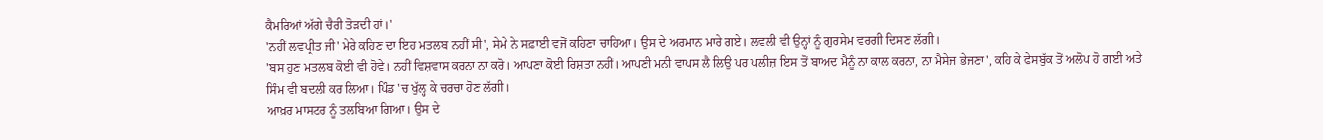ਕੈਮਰਿਆਂ ਅੱਗੇ ਚੈਰੀ ਤੋੜਦੀ ਹਾਂ।'
'ਨਹੀਂ ਲਵਪ੍ਰੀਤ ਜੀ' ਮੇਰੇ ਕਹਿਣ ਦਾ ਇਹ ਮਤਲਬ ਨਹੀਂ ਸੀ', ਸੇਮੇ ਨੇ ਸਫ਼ਾਈ ਵਜੋਂ ਕਹਿਣਾ ਚਾਹਿਆ। ਉਸ ਦੇ ਅਰਮਾਨ ਮਾਰੇ ਗਏ। ਲਵਲੀ ਵੀ ਉਨ੍ਹਾਂ ਨੂੰ ਗੁਰਸੇਮ ਵਰਗੀ ਦਿਸਣ ਲੱਗੀ।
'ਬਸ ਹੁਣ ਮਤਲਬ ਕੋਈ ਵੀ ਹੋਵੇ। ਨਹੀਂ ਵਿਸ਼ਵਾਸ ਕਰਨਾ ਨਾ ਕਰੋ। ਆਪਣਾ ਕੋਈ ਰਿਸ਼ਤਾ ਨਹੀਂ। ਆਪਣੀ ਮਨੀ ਵਾਪਸ ਲੈ ਲਿਉ ਪਰ ਪਲੀਜ਼ ਇਸ ਤੋਂ ਬਾਅਦ ਮੈਨੂੰ ਨਾ ਕਾਲ ਕਰਨਾ, ਨਾ ਮੈਸੇਜ ਭੇਜਣਾ', ਕਹਿ ਕੇ ਫੇਸਬੁੱਕ ਤੋਂ ਅਲੋਪ ਹੋ ਗਈ ਅਤੇ ਸਿੰਮ ਵੀ ਬਦਲੀ ਕਰ ਲਿਆ। ਪਿੰਡ 'ਚ ਖੁੱਲ੍ਹ ਕੇ ਚਰਚਾ ਹੋਣ ਲੱਗੀ।
ਆਖ਼ਰ ਮਾਸਟਰ ਨੂੰ ਤਲਬਿਆ ਗਿਆ। ਉਸ ਦੇ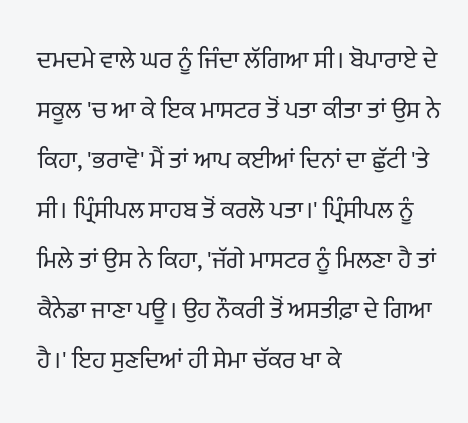ਦਮਦਮੇ ਵਾਲੇ ਘਰ ਨੂੰ ਜਿੰਦਾ ਲੱਗਿਆ ਸੀ। ਬੋਪਾਰਾਏ ਦੇ ਸਕੂਲ 'ਚ ਆ ਕੇ ਇਕ ਮਾਸਟਰ ਤੋਂ ਪਤਾ ਕੀਤਾ ਤਾਂ ਉਸ ਨੇ ਕਿਹਾ, 'ਭਰਾਵੋ' ਮੈਂ ਤਾਂ ਆਪ ਕਈਆਂ ਦਿਨਾਂ ਦਾ ਛੁੱਟੀ 'ਤੇ ਸੀ। ਪ੍ਰਿੰਸੀਪਲ ਸਾਹਬ ਤੋਂ ਕਰਲੋ ਪਤਾ।' ਪ੍ਰਿੰਸੀਪਲ ਨੂੰ ਮਿਲੇ ਤਾਂ ਉਸ ਨੇ ਕਿਹਾ, 'ਜੱਗੇ ਮਾਸਟਰ ਨੂੰ ਮਿਲਣਾ ਹੈ ਤਾਂ ਕੈਨੇਡਾ ਜਾਣਾ ਪਊ। ਉਹ ਨੌਕਰੀ ਤੋਂ ਅਸਤੀਫ਼ਾ ਦੇ ਗਿਆ ਹੈ।' ਇਹ ਸੁਣਦਿਆਂ ਹੀ ਸੇਮਾ ਚੱਕਰ ਖਾ ਕੇ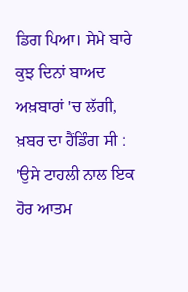ਡਿਗ ਪਿਆ। ਸੇਮੇ ਬਾਰੇ ਕੁਝ ਦਿਨਾਂ ਬਾਅਦ ਅਖ਼ਬਾਰਾਂ 'ਚ ਲੱਗੀ, ਖ਼ਬਰ ਦਾ ਹੈਂਡਿੰਗ ਸੀ :
'ਉਸੇ ਟਾਹਲੀ ਨਾਲ ਇਕ ਹੋਰ ਆਤਮ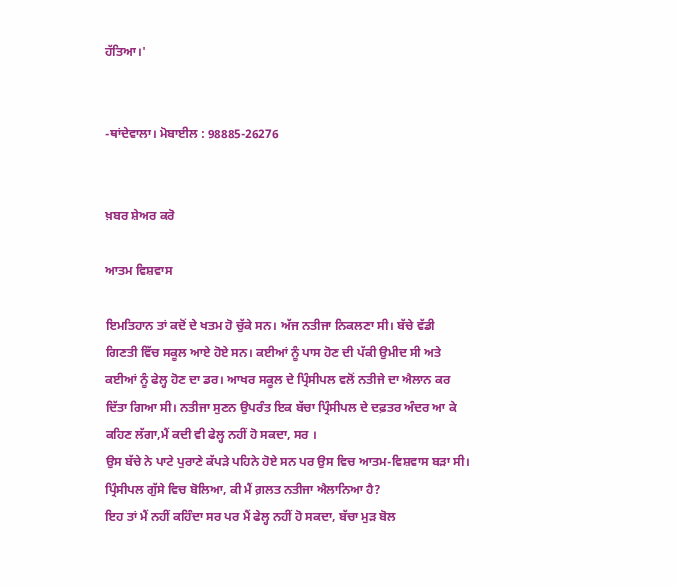ਹੱਤਿਆ।'


-ਥਾਂਦੇਵਾਲਾ। ਮੋਬਾਈਲ : 98885-26276


ਖ਼ਬਰ ਸ਼ੇਅਰ ਕਰੋ

ਆਤਮ ਵਿਸ਼ਵਾਸ

ਇਮਤਿਹਾਨ ਤਾਂ ਕਦੋਂ ਦੇ ਖਤਮ ਹੋ ਚੁੱਕੇ ਸਨ। ਅੱਜ ਨਤੀਜਾ ਨਿਕਲਣਾ ਸੀ। ਬੱਚੇ ਵੱਡੀ ਗਿਣਤੀ ਵਿੱਚ ਸਕੂਲ ਆਏ ਹੋਏ ਸਨ। ਕਈਆਂ ਨੂੰ ਪਾਸ ਹੋਣ ਦੀ ਪੱਕੀ ਉਮੀਦ ਸੀ ਅਤੇ ਕਈਆਂ ਨੂੰ ਫੇਲ੍ਹ ਹੋਣ ਦਾ ਡਰ। ਆਖਰ ਸਕੂਲ ਦੇ ਪ੍ਰਿੰਸੀਪਲ ਵਲੋਂ ਨਤੀਜੇ ਦਾ ਐਲਾਨ ਕਰ ਦਿੱਤਾ ਗਿਆ ਸੀ। ਨਤੀਜਾ ਸੁਣਨ ਉਪਰੰਤ ਇਕ ਬੱਚਾ ਪ੍ਰਿੰਸੀਪਲ ਦੇ ਦਫ਼ਤਰ ਅੰਦਰ ਆ ਕੇ ਕਹਿਣ ਲੱਗਾ,ਮੈਂ ਕਦੀ ਵੀ ਫੇਲ੍ਹ ਨਹੀਂ ਹੋ ਸਕਦਾ, ਸਰ ।
ਉਸ ਬੱਚੇ ਨੇ ਪਾਟੇ ਪੁਰਾਣੇ ਕੱਪੜੇ ਪਹਿਨੇ ਹੋਏ ਸਨ ਪਰ ਉਸ ਵਿਚ ਆਤਮ-ਵਿਸ਼ਵਾਸ ਬੜਾ ਸੀ।
ਪ੍ਰਿੰਸੀਪਲ ਗੁੱਸੇ ਵਿਚ ਬੋਲਿਆ, ਕੀ ਮੈਂ ਗ਼ਲਤ ਨਤੀਜਾ ਐਲਾਨਿਆ ਹੈ?
ਇਹ ਤਾਂ ਮੈਂ ਨਹੀਂ ਕਹਿੰਦਾ ਸਰ ਪਰ ਮੈਂ ਫੇਲ੍ਹ ਨਹੀਂ ਹੋ ਸਕਦਾ, ਬੱਚਾ ਮੁੜ ਬੋਲ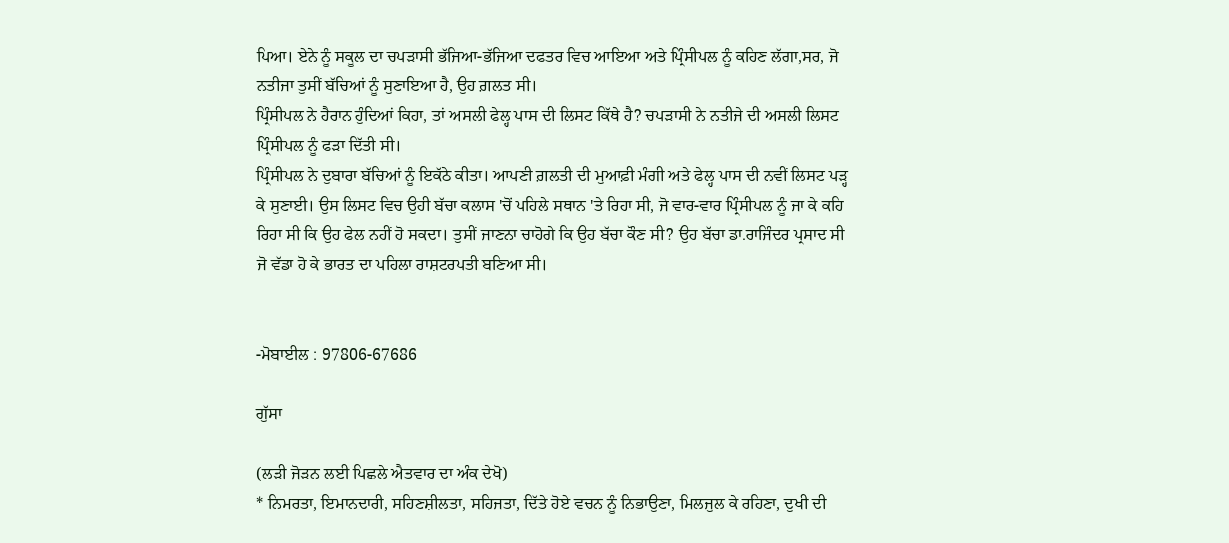ਪਿਆ। ਏਨੇ ਨੂੰ ਸਕੂਲ ਦਾ ਚਪੜਾਸੀ ਭੱਜਿਆ-ਭੱਜਿਆ ਦਫਤਰ ਵਿਚ ਆਇਆ ਅਤੇ ਪ੍ਰਿੰਸੀਪਲ ਨੂੰ ਕਹਿਣ ਲੱਗਾ,ਸਰ, ਜੋ ਨਤੀਜਾ ਤੁਸੀਂ ਬੱਚਿਆਂ ਨੂੰ ਸੁਣਾਇਆ ਹੈ, ਉਹ ਗ਼ਲਤ ਸੀ।
ਪ੍ਰਿੰਸੀਪਲ ਨੇ ਹੈਰਾਨ ਹੁੰਦਿਆਂ ਕਿਹਾ, ਤਾਂ ਅਸਲੀ ਫੇਲ੍ਹ ਪਾਸ ਦੀ ਲਿਸਟ ਕਿੱਥੇ ਹੈ? ਚਪੜਾਸੀ ਨੇ ਨਤੀਜੇ ਦੀ ਅਸਲੀ ਲਿਸਟ ਪ੍ਰਿੰਸੀਪਲ ਨੂੰ ਫੜਾ ਦਿੱਤੀ ਸੀ।
ਪ੍ਰਿੰਸੀਪਲ ਨੇ ਦੁਬਾਰਾ ਬੱਚਿਆਂ ਨੂੰ ਇਕੱਠੇ ਕੀਤਾ। ਆਪਣੀ ਗ਼ਲਤੀ ਦੀ ਮੁਆਫ਼ੀ ਮੰਗੀ ਅਤੇ ਫੇਲ੍ਹ ਪਾਸ ਦੀ ਨਵੀਂ ਲਿਸਟ ਪੜ੍ਹ ਕੇ ਸੁਣਾਈ। ਉਸ ਲਿਸਟ ਵਿਚ ਉਹੀ ਬੱਚਾ ਕਲਾਸ 'ਚੋਂ ਪਹਿਲੇ ਸਥਾਨ 'ਤੇ ਰਿਹਾ ਸੀ, ਜੋ ਵਾਰ-ਵਾਰ ਪ੍ਰਿੰਸੀਪਲ ਨੂੰ ਜਾ ਕੇ ਕਹਿ ਰਿਹਾ ਸੀ ਕਿ ਉਹ ਫੇਲ ਨਹੀਂ ਹੋ ਸਕਦਾ। ਤੁਸੀਂ ਜਾਣਨਾ ਚਾਹੋਗੇ ਕਿ ਉਹ ਬੱਚਾ ਕੌਣ ਸੀ? ਉਹ ਬੱਚਾ ਡਾ.ਰਾਜਿੰਦਰ ਪ੍ਰਸਾਦ ਸੀ ਜੋ ਵੱਡਾ ਹੋ ਕੇ ਭਾਰਤ ਦਾ ਪਹਿਲਾ ਰਾਸ਼ਟਰਪਤੀ ਬਣਿਆ ਸੀ।


-ਮੋਬਾਈਲ : 97806-67686

ਗੁੱਸਾ

(ਲੜੀ ਜੋੜਨ ਲਈ ਪਿਛਲੇ ਐਤਵਾਰ ਦਾ ਅੰਕ ਦੇਖੋ)
* ਨਿਮਰਤਾ, ਇਮਾਨਦਾਰੀ, ਸਹਿਣਸ਼ੀਲਤਾ, ਸਹਿਜਤਾ, ਦਿੱਤੇ ਹੋਏ ਵਚਨ ਨੂੰ ਨਿਭਾਉਣਾ, ਮਿਲਜੁਲ ਕੇ ਰਹਿਣਾ, ਦੁਖੀ ਦੀ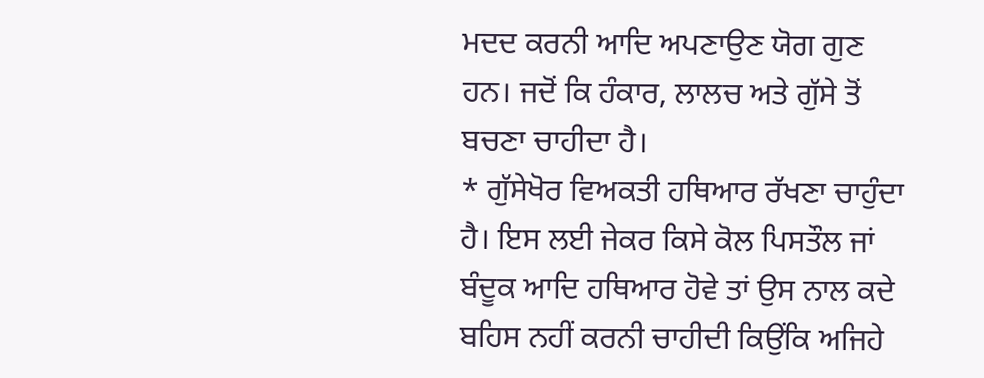ਮਦਦ ਕਰਨੀ ਆਦਿ ਅਪਣਾਉਣ ਯੋਗ ਗੁਣ ਹਨ। ਜਦੋਂ ਕਿ ਹੰਕਾਰ, ਲਾਲਚ ਅਤੇ ਗੁੱਸੇ ਤੋਂ ਬਚਣਾ ਚਾਹੀਦਾ ਹੈ।
* ਗੁੱਸੇਖੋਰ ਵਿਅਕਤੀ ਹਥਿਆਰ ਰੱਖਣਾ ਚਾਹੁੰਦਾ ਹੈ। ਇਸ ਲਈ ਜੇਕਰ ਕਿਸੇ ਕੋਲ ਪਿਸਤੌਲ ਜਾਂ ਬੰਦੂਕ ਆਦਿ ਹਥਿਆਰ ਹੋਵੇ ਤਾਂ ਉਸ ਨਾਲ ਕਦੇ ਬਹਿਸ ਨਹੀਂ ਕਰਨੀ ਚਾਹੀਦੀ ਕਿਉਂਕਿ ਅਜਿਹੇ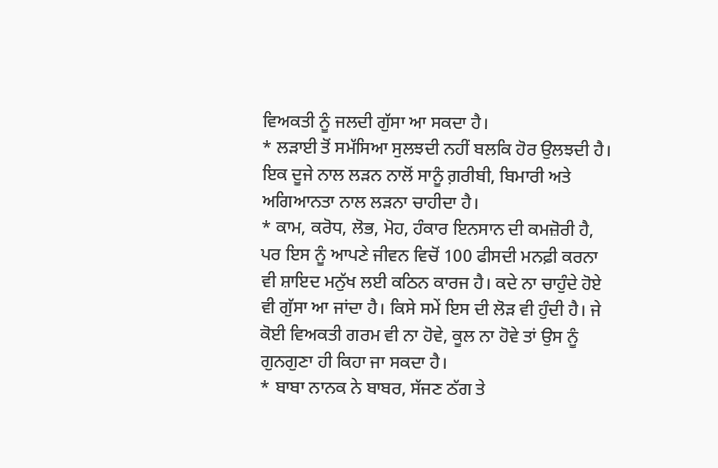ਵਿਅਕਤੀ ਨੂੰ ਜਲਦੀ ਗੁੱਸਾ ਆ ਸਕਦਾ ਹੈ।
* ਲੜਾਈ ਤੋਂ ਸਮੱਸਿਆ ਸੁਲਝਦੀ ਨਹੀਂ ਬਲਕਿ ਹੋਰ ਉਲਝਦੀ ਹੈ। ਇਕ ਦੂਜੇ ਨਾਲ ਲੜਨ ਨਾਲੋਂ ਸਾਨੂੰ ਗ਼ਰੀਬੀ, ਬਿਮਾਰੀ ਅਤੇ ਅਗਿਆਨਤਾ ਨਾਲ ਲੜਨਾ ਚਾਹੀਦਾ ਹੈ।
* ਕਾਮ, ਕਰੋਧ, ਲੋਭ, ਮੋਹ, ਹੰਕਾਰ ਇਨਸਾਨ ਦੀ ਕਮਜ਼ੋਰੀ ਹੈ, ਪਰ ਇਸ ਨੂੰ ਆਪਣੇ ਜੀਵਨ ਵਿਚੋਂ 100 ਫੀਸਦੀ ਮਨਫ਼ੀ ਕਰਨਾ ਵੀ ਸ਼ਾਇਦ ਮਨੁੱਖ ਲਈ ਕਠਿਨ ਕਾਰਜ ਹੈ। ਕਦੇ ਨਾ ਚਾਹੁੰਦੇ ਹੋਏ ਵੀ ਗੁੱਸਾ ਆ ਜਾਂਦਾ ਹੈ। ਕਿਸੇ ਸਮੇਂ ਇਸ ਦੀ ਲੋੜ ਵੀ ਹੁੰਦੀ ਹੈ। ਜੇ ਕੋਈ ਵਿਅਕਤੀ ਗਰਮ ਵੀ ਨਾ ਹੋਵੇ, ਕੂਲ ਨਾ ਹੋਵੇ ਤਾਂ ਉਸ ਨੂੰ ਗੁਨਗੁਣਾ ਹੀ ਕਿਹਾ ਜਾ ਸਕਦਾ ਹੈ।
* ਬਾਬਾ ਨਾਨਕ ਨੇ ਬਾਬਰ, ਸੱਜਣ ਠੱਗ ਤੇ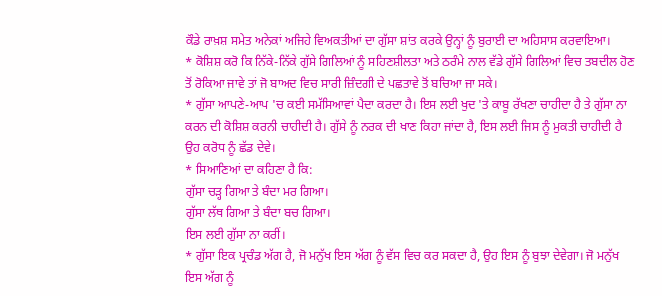ਕੌਡੇ ਰਾਖ਼ਸ਼ ਸਮੇਤ ਅਨੇਕਾਂ ਅਜਿਹੇ ਵਿਅਕਤੀਆਂ ਦਾ ਗੁੱਸਾ ਸ਼ਾਂਤ ਕਰਕੇ ਉਨ੍ਹਾਂ ਨੂੰ ਬੁਰਾਈ ਦਾ ਅਹਿਸਾਸ ਕਰਵਾਇਆ।
* ਕੋਸ਼ਿਸ਼ ਕਰੋ ਕਿ ਨਿੱਕੇ-ਨਿੱਕੇ ਗੁੱਸੇ ਗਿਲਿਆਂ ਨੂੰ ਸਹਿਣਸ਼ੀਲਤਾ ਅਤੇ ਠਰੰਮੇ ਨਾਲ ਵੱਡੇ ਗੁੱਸੇ ਗਿਲਿਆਂ ਵਿਚ ਤਬਦੀਲ ਹੋਣ ਤੋਂ ਰੋਕਿਆ ਜਾਵੇ ਤਾਂ ਜੋ ਬਾਅਦ ਵਿਚ ਸਾਰੀ ਜ਼ਿੰਦਗੀ ਦੇ ਪਛਤਾਵੇ ਤੋਂ ਬਚਿਆ ਜਾ ਸਕੇ।
* ਗੁੱਸਾ ਆਪਣੇ-ਆਪ 'ਚ ਕਈ ਸਮੱਸਿਆਵਾਂ ਪੈਦਾ ਕਰਦਾ ਹੈ। ਇਸ ਲਈ ਖੁਦ 'ਤੇ ਕਾਬੂ ਰੱਖਣਾ ਚਾਹੀਦਾ ਹੈ ਤੇ ਗੁੱਸਾ ਨਾ ਕਰਨ ਦੀ ਕੋਸ਼ਿਸ਼ ਕਰਨੀ ਚਾਹੀਦੀ ਹੈ। ਗੁੱਸੇ ਨੂੰ ਨਰਕ ਦੀ ਖਾਣ ਕਿਹਾ ਜਾਂਦਾ ਹੈ, ਇਸ ਲਈ ਜਿਸ ਨੂੰ ਮੁਕਤੀ ਚਾਹੀਦੀ ਹੈ ਉਹ ਕਰੋਧ ਨੂੰ ਛੱਡ ਦੇਵੇ।
* ਸਿਆਣਿਆਂ ਦਾ ਕਹਿਣਾ ਹੈ ਕਿ:
ਗੁੱਸਾ ਚੜ੍ਹ ਗਿਆ ਤੇ ਬੰਦਾ ਮਰ ਗਿਆ।
ਗੁੱਸਾ ਲੱਥ ਗਿਆ ਤੇ ਬੰਦਾ ਬਚ ਗਿਆ।
ਇਸ ਲਈ ਗੁੱਸਾ ਨਾ ਕਰੀਂ।
* ਗੁੱਸਾ ਇਕ ਪ੍ਰਚੰਡ ਅੱਗ ਹੈ, ਜੋ ਮਨੁੱਖ ਇਸ ਅੱਗ ਨੂੰ ਵੱਸ ਵਿਚ ਕਰ ਸਕਦਾ ਹੈ, ਉਹ ਇਸ ਨੂੰ ਬੁਝਾ ਦੇਵੇਗਾ। ਜੋ ਮਨੁੱਖ ਇਸ ਅੱਗ ਨੂੰ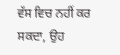ਵੱਸ ਵਿਚ ਨਹੀਂ ਕਰ ਸਕਦਾ, ਉਹ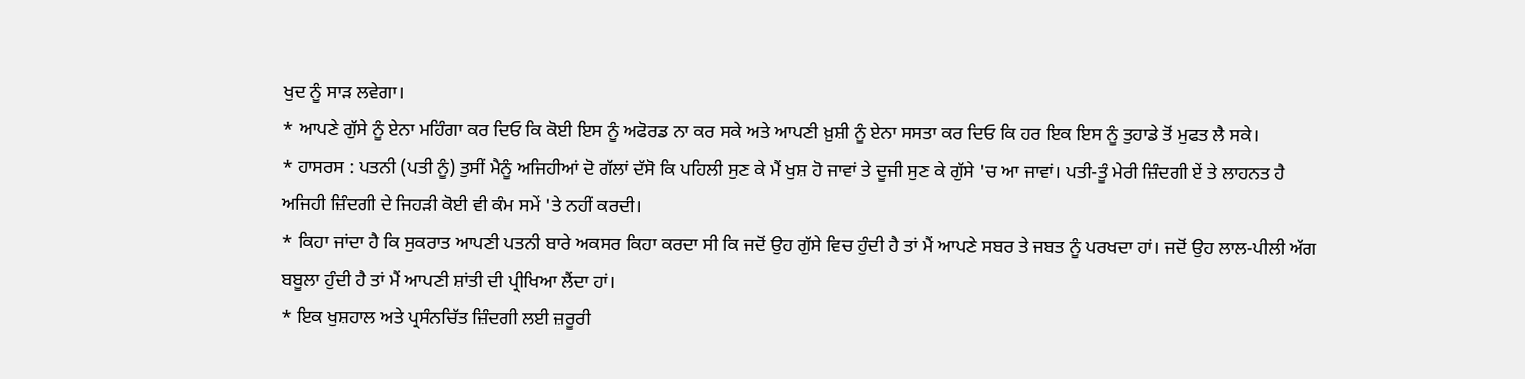ਖੁਦ ਨੂੰ ਸਾੜ ਲਵੇਗਾ।
* ਆਪਣੇ ਗੁੱਸੇ ਨੂੰ ਏਨਾ ਮਹਿੰਗਾ ਕਰ ਦਿਓ ਕਿ ਕੋਈ ਇਸ ਨੂੰ ਅਫੋਰਡ ਨਾ ਕਰ ਸਕੇ ਅਤੇ ਆਪਣੀ ਖ਼ੁਸ਼ੀ ਨੂੰ ਏਨਾ ਸਸਤਾ ਕਰ ਦਿਓ ਕਿ ਹਰ ਇਕ ਇਸ ਨੂੰ ਤੁਹਾਡੇ ਤੋਂ ਮੁਫਤ ਲੈ ਸਕੇ।
* ਹਾਸਰਸ : ਪਤਨੀ (ਪਤੀ ਨੂੰ) ਤੁਸੀਂ ਮੈਨੂੰ ਅਜਿਹੀਆਂ ਦੋ ਗੱਲਾਂ ਦੱਸੋ ਕਿ ਪਹਿਲੀ ਸੁਣ ਕੇ ਮੈਂ ਖੁਸ਼ ਹੋ ਜਾਵਾਂ ਤੇ ਦੂਜੀ ਸੁਣ ਕੇ ਗੁੱਸੇ 'ਚ ਆ ਜਾਵਾਂ। ਪਤੀ-ਤੂੰ ਮੇਰੀ ਜ਼ਿੰਦਗੀ ਏਂ ਤੇ ਲਾਹਨਤ ਹੈ ਅਜਿਹੀ ਜ਼ਿੰਦਗੀ ਦੇ ਜਿਹੜੀ ਕੋਈ ਵੀ ਕੰਮ ਸਮੇਂ 'ਤੇ ਨਹੀਂ ਕਰਦੀ।
* ਕਿਹਾ ਜਾਂਦਾ ਹੈ ਕਿ ਸੁਕਰਾਤ ਆਪਣੀ ਪਤਨੀ ਬਾਰੇ ਅਕਸਰ ਕਿਹਾ ਕਰਦਾ ਸੀ ਕਿ ਜਦੋਂ ਉਹ ਗੁੱਸੇ ਵਿਚ ਹੁੰਦੀ ਹੈ ਤਾਂ ਮੈਂ ਆਪਣੇ ਸਬਰ ਤੇ ਜਬਤ ਨੂੰ ਪਰਖਦਾ ਹਾਂ। ਜਦੋਂ ਉਹ ਲਾਲ-ਪੀਲੀ ਅੱਗ ਬਬੂਲਾ ਹੁੰਦੀ ਹੈ ਤਾਂ ਮੈਂ ਆਪਣੀ ਸ਼ਾਂਤੀ ਦੀ ਪ੍ਰੀਖਿਆ ਲੈਂਦਾ ਹਾਂ।
* ਇਕ ਖੁਸ਼ਹਾਲ ਅਤੇ ਪ੍ਰਸੰਨਚਿੱਤ ਜ਼ਿੰਦਗੀ ਲਈ ਜ਼ਰੂਰੀ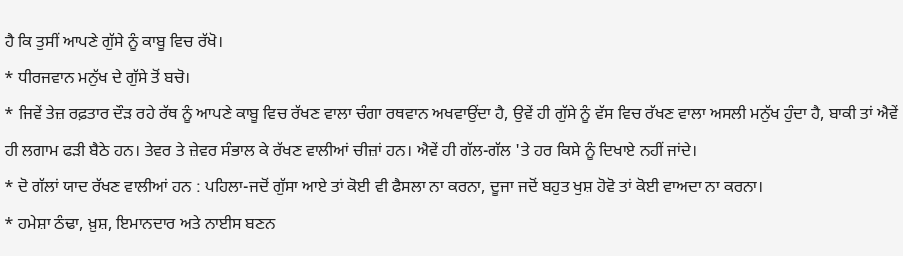ਹੈ ਕਿ ਤੁਸੀਂ ਆਪਣੇ ਗੁੱਸੇ ਨੂੰ ਕਾਬੂ ਵਿਚ ਰੱਖੋ।
* ਧੀਰਜਵਾਨ ਮਨੁੱਖ ਦੇ ਗੁੱਸੇ ਤੋਂ ਬਚੋ।
* ਜਿਵੇਂ ਤੇਜ਼ ਰਫ਼ਤਾਰ ਦੌੜ ਰਹੇ ਰੱਥ ਨੂੰ ਆਪਣੇ ਕਾਬੂ ਵਿਚ ਰੱਖਣ ਵਾਲਾ ਚੰਗਾ ਰਥਵਾਨ ਅਖਵਾਉਂਦਾ ਹੈ, ਉਵੇਂ ਹੀ ਗੁੱਸੇ ਨੂੰ ਵੱਸ ਵਿਚ ਰੱਖਣ ਵਾਲਾ ਅਸਲੀ ਮਨੁੱਖ ਹੁੰਦਾ ਹੈ, ਬਾਕੀ ਤਾਂ ਐਵੇਂ ਹੀ ਲਗਾਮ ਫੜੀ ਬੈਠੇ ਹਨ। ਤੇਵਰ ਤੇ ਜ਼ੇਵਰ ਸੰਭਾਲ ਕੇ ਰੱਖਣ ਵਾਲੀਆਂ ਚੀਜ਼ਾਂ ਹਨ। ਐਵੇਂ ਹੀ ਗੱਲ-ਗੱਲ 'ਤੇ ਹਰ ਕਿਸੇ ਨੂੰ ਦਿਖਾਏ ਨਹੀਂ ਜਾਂਦੇ।
* ਦੋ ਗੱਲਾਂ ਯਾਦ ਰੱਖਣ ਵਾਲੀਆਂ ਹਨ : ਪਹਿਲਾ-ਜਦੋਂ ਗੁੱਸਾ ਆਏ ਤਾਂ ਕੋਈ ਵੀ ਫੈਸਲਾ ਨਾ ਕਰਨਾ, ਦੂਜਾ ਜਦੋਂ ਬਹੁਤ ਖੁਸ਼ ਹੋਵੋ ਤਾਂ ਕੋਈ ਵਾਅਦਾ ਨਾ ਕਰਨਾ।
* ਹਮੇਸ਼ਾ ਠੰਢਾ, ਖ਼ੁਸ਼, ਇਮਾਨਦਾਰ ਅਤੇ ਨਾਈਸ ਬਣਨ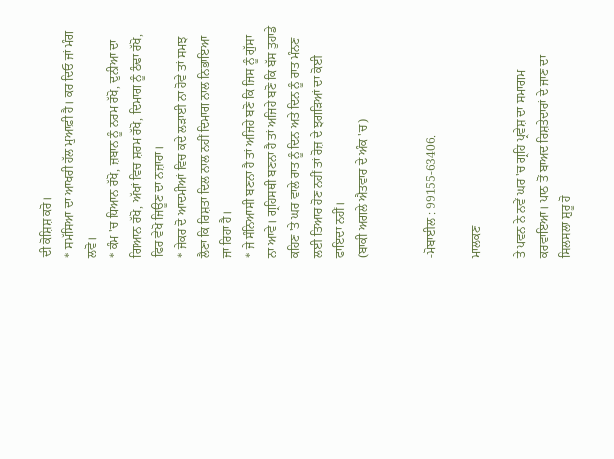ਦੀ ਕੋਸ਼ਿਸ਼ ਕਰੋ।
* ਸਮੱਸਿਆ ਦਾ ਆਖਰੀ ਹੱਲ ਮੁਆਫ਼ੀ ਹੈ। ਕਰ ਦਿਓ ਜਾਂ ਮੰਗ ਲਵੋ।
* ਕੰਮ 'ਚ ਧਿਆਨ ਰੱਖੋ, ਜ਼ਬਾਨ ਨੂੰ ਨਰਮ ਰੱਖੋ, ਦੁਨੀਆ ਦਾ ਗਿਆਨ ਰੱਖੋ, ਅੱਖਾਂ ਵਿਚ ਸ਼ਰਮ ਰੱਖੋ, ਦਿਮਾਗ ਨੂੰ ਠੰਢਾ ਰੱਖੋ, ਫਿਰ ਵੇਖੋ ਜਿਊਣ ਦਾ ਨਜ਼ਾਰਾ।
* ਜੇਕਰ ਦੋ ਆਦਮੀਆਂ ਵਿਚ ਕਦੇ ਲੜਾਈ ਨਾ ਹੋਵੇ ਤਾਂ ਸਮਝ ਲੈਣਾ ਕਿ ਰਿਸ਼ਤਾ ਦਿਲ ਨਾਲ ਨਹੀਂ ਦਿਮਾਗ ਨਾਲ ਨਿਭਾਇਆ ਜਾ ਰਿਹਾ ਹੈ।
* ਜੇ ਸੰਨਿਆਸੀ ਬਣਨਾ ਹੈ ਤਾਂ ਅਜਿਹੇ ਬਣੋ ਕਿ ਜਿਸ ਨੂੰ ਗੁੱਸਾ ਨਾ ਆਵੇ। ਗ੍ਰਹਿਸਥੀ ਬਣਨਾ ਹੈ ਤਾਂ ਅਜਿਹੇ ਬਣੋ ਕਿ ਬੱਸ ਤੁਹਾਡੇ ਕਹਿਣ 'ਤੇ ਘਰ ਵਾਲੇ ਰਾਤ ਨੂੰ ਦਿਨ ਅਤੇ ਦਿਨ ਨੂੰ ਰਾਤ ਮੰਨਣ ਲਈ ਤਿਆਰ ਹੋਣ ਨਹੀਂ ਤਾਂ ਰੋਜ਼ ਦੇ ਝਗੜਿਆਂ ਦਾ ਕੋਈ ਫਾਇਦਾ ਨਹੀਂ।
(ਬਾਕੀ ਅਗਲੇ ਐਤਵਾਰ ਦੇ ਅੰਕ 'ਚ)


-ਮੋਬਾਈਲ : 99155-63406.

ਮਾਲਕਣ

ਤੇ ਪਵਨ ਨੇ ਨਵੇਂ ਘਰ 'ਚ ਗ੍ਰਹਿ ਪ੍ਰਵੇਸ਼ ਦਾ ਸਮਾਗਮ ਕਰਵਾਇਆ। ਪਾਠ ਤੋਂ ਬਾਅਦ ਰਿਸ਼ਤੇਦਾਰਾਂ ਦੇ ਜਾਣ ਦਾ ਸਿਲਸਲਾ ਸ਼ੁਰੂ ਹੋ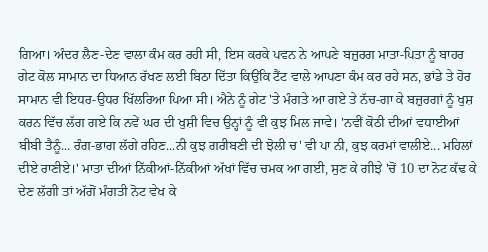ਗਿਆ। ਅੰਦਰ ਲੈਣ-ਦੇਣ ਵਾਲਾ ਕੰਮ ਕਰ ਰਹੀ ਸੀ, ਇਸ ਕਰਕੇ ਪਵਨ ਨੇ ਆਪਣੇ ਬਜ਼ੁਰਗ ਮਾਤਾ-ਪਿਤਾ ਨੂੰ ਬਾਹਰ ਗੇਟ ਕੋਲ ਸਾਮਾਨ ਦਾ ਧਿਆਨ ਰੱਖਣ ਲਈ ਬਿਠਾ ਦਿੱਤਾ ਕਿਉਂਕਿ ਟੈਂਟ ਵਾਲੇ ਆਪਣਾ ਕੰਮ ਕਰ ਰਹੇ ਸਨ, ਭਾਂਡੇ ਤੇ ਹੋਰ ਸਾਮਾਨ ਵੀ ਇਧਰ-ਉਧਰ ਖਿੱਲਰਿਆ ਪਿਆ ਸੀ। ਐਨੇ ਨੂੰ ਗੇਟ 'ਤੇ ਮੰਗਤੇ ਆ ਗਏ ਤੇ ਨੱਚ-ਗਾ ਕੇ ਬਜ਼ੁਰਗਾਂ ਨੂੰ ਖੁਸ਼ ਕਰਨ ਵਿੱਚ ਲੱਗ ਗਏ ਕਿ ਨਵੇਂ ਘਰ ਦੀ ਖੁਸ਼ੀ ਵਿਚ ਉਨ੍ਹਾਂ ਨੂੰ ਵੀ ਕੁਝ ਮਿਲ ਜਾਵੇ। 'ਨਵੀਂ ਕੋਠੀ ਦੀਆਂ ਵਧਾਈਆਂ ਬੀਬੀ ਤੈਨੂੰ... ਰੰਗ-ਭਾਗ ਲੱਗੇ ਰਹਿਣ...ਨੀ ਕੁਝ ਗਰੀਬਣੀ ਦੀ ਝੋਲੀ ਚ' ਵੀ ਪਾ ਨੀ, ਕੁਝ ਕਰਮਾਂ ਵਾਲੀਏ... ਮਹਿਲਾਂ ਦੀਏ ਰਾਣੀਏ।' ਮਾਤਾ ਦੀਆਂ ਨਿੱਕੀਆਂ-ਨਿੱਕੀਆਂ ਅੱਖਾਂ ਵਿੱਚ ਚਮਕ ਆ ਗਈ, ਸੁਣ ਕੇ ਗੀਝੇ 'ਚੋਂ 10 ਦਾ ਨੋਟ ਕੱਢ ਕੇ ਦੇਣ ਲੱਗੀ ਤਾਂ ਅੱਗੋਂ ਮੰਗਤੀ ਨੋਟ ਵੇਖ ਕੇ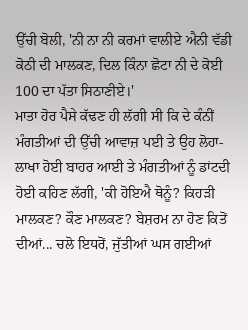ਉੱਚੀ ਬੋਲੀ, 'ਨੀ ਨਾ ਨੀ ਕਰਮਾਂ ਵਾਲੀਏ ਐਨੀ ਵੱਡੀ ਕੋਠੀ ਦੀ ਮਾਲਕਣ, ਦਿਲ ਕਿੰਨਾ ਛੋਟਾ ਨੀ ਦੇ ਕੋਈ 100 ਦਾ ਪੱਤਾ ਸਿਠਾਣੀਏ।'
ਮਾਤਾ ਹੋਰ ਪੈਸੇ ਕੱਢਣ ਹੀ ਲੱਗੀ ਸੀ ਕਿ ਦੇ ਕੰਨੀਂ ਮੰਗਤੀਆਂ ਦੀ ਉੱਚੀ ਆਵਾਜ਼ ਪਈ ਤੇ ਉਹ ਲੋਹਾ-ਲਾਖਾ ਹੋਈ ਬਾਹਰ ਆਈ ਤੇ ਮੰਗਤੀਆਂ ਨੂੰ ਡਾਂਟਦੀ ਹੋਈ ਕਹਿਣ ਲੱਗੀ, 'ਕੀ ਹੋਇਐ ਥੋਨੂੰ? ਕਿਹੜੀ ਮਾਲਕਣ? ਕੌਣ ਮਾਲਕਣ? ਬੇਸ਼ਰਮ ਨਾ ਹੋਣ ਕਿਤੋਂ ਦੀਆਂ... ਚਲੋ ਇਧਰੋਂ, ਜੁੱਤੀਆਂ ਘਸ ਗਈਆਂ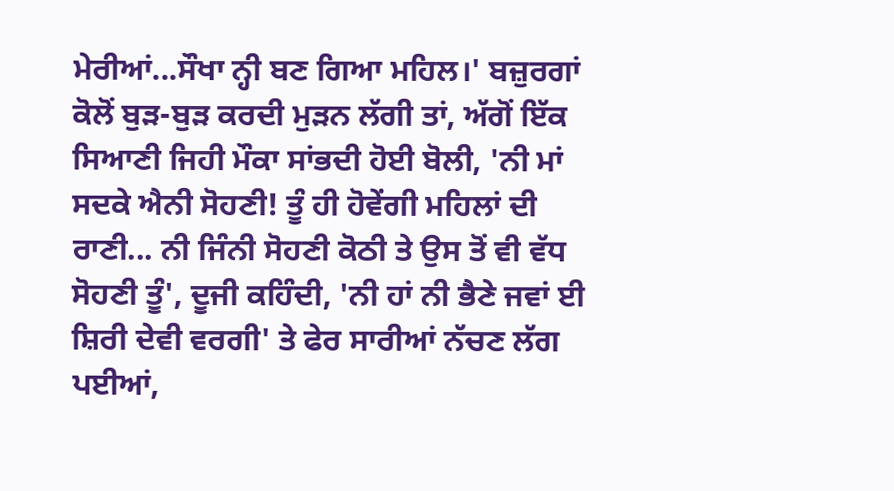ਮੇਰੀਆਂ...ਸੌਖਾ ਨ੍ਹੀ ਬਣ ਗਿਆ ਮਹਿਲ।' ਬਜ਼ੁਰਗਾਂ ਕੋਲੋਂ ਬੁੜ-ਬੁੜ ਕਰਦੀ ਮੁੜਨ ਲੱਗੀ ਤਾਂ, ਅੱਗੋਂ ਇੱਕ ਸਿਆਣੀ ਜਿਹੀ ਮੌਕਾ ਸਾਂਭਦੀ ਹੋਈ ਬੋਲੀ, 'ਨੀ ਮਾਂ ਸਦਕੇ ਐਨੀ ਸੋਹਣੀ! ਤੂੰ ਹੀ ਹੋਵੇਂਗੀ ਮਹਿਲਾਂ ਦੀ ਰਾਣੀ... ਨੀ ਜਿੰਨੀ ਸੋਹਣੀ ਕੋਠੀ ਤੇ ਉਸ ਤੋਂ ਵੀ ਵੱਧ ਸੋਹਣੀ ਤੂੰ', ਦੂਜੀ ਕਹਿੰਦੀ, 'ਨੀ ਹਾਂ ਨੀ ਭੈਣੇ ਜਵਾਂ ਈ ਸ਼ਿਰੀ ਦੇਵੀ ਵਰਗੀ' ਤੇ ਫੇਰ ਸਾਰੀਆਂ ਨੱਚਣ ਲੱਗ ਪਈਆਂ,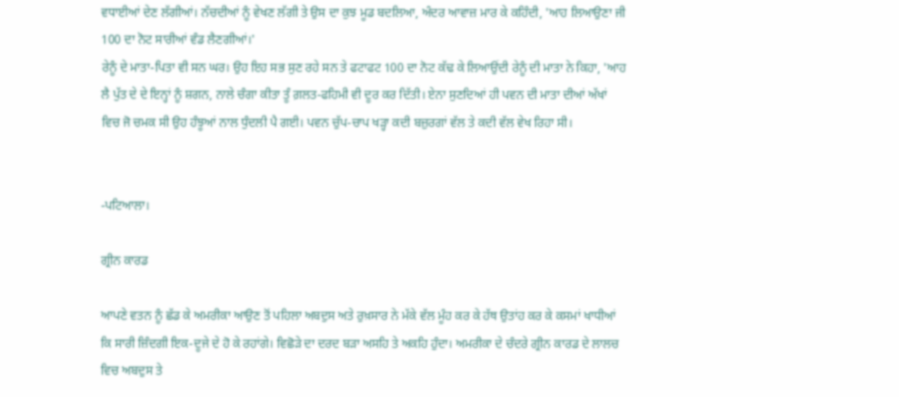ਵਧਾਈਆਂ ਦੇਣ ਲੱਗੀਆਂ। ਨੱਚਦੀਆਂ ਨੂੰ ਵੇਖਣ ਲੱਗੀ ਤੇ ਉਸ ਦਾ ਕੁਝ ਮੂਡ ਬਦਲਿਆ, ਅੰਦਰ ਆਵਾਜ਼ ਮਾਰ ਕੇ ਕਹਿੰਦੀ, 'ਆਹ ਲਿਆਉਣਾ ਜੀ 100 ਦਾ ਨੋਟ ਸਾਰੀਆਂ ਵੰਡ ਲੈਣਗੀਆਂ।'
ਰੇਨੂੰ ਦੇ ਮਾਤਾ-ਪਿਤਾ ਵੀ ਸਨ ਘਰ। ਉਹ ਇਹ ਸਭ ਸੁਣ ਰਹੇ ਸਨ ਤੇ ਫਟਾਫਟ 100 ਦਾ ਨੋਟ ਕੱਢ ਕੇ ਲਿਆਉਂਦੀ ਰੇਨੂੰ ਦੀ ਮਾਤਾ ਨੇ ਕਿਹਾ, 'ਆਹ ਲੈ ਪੁੱਤ ਦੇ ਦੇ ਇਨ੍ਹਾਂ ਨੂੰ ਸ਼ਗਨ, ਨਾਲੇ ਚੰਗਾ ਕੀਤਾ ਤੂੰ ਗ਼ਲਤ-ਫਹਿਮੀ ਵੀ ਦੂਰ ਕਰ ਦਿੱਤੀ। ਏਨਾ ਸੁਣਦਿਆਂ ਹੀ ਪਵਨ ਦੀ ਮਾਤਾ ਦੀਆਂ ਅੱਖਾਂ ਵਿਚ ਜੋ ਚਮਕ ਸੀ ਉਹ ਹੰਝੂਆਂ ਨਾਲ ਧੁੰਦਲੀ ਪੈ ਗਈ। ਪਵਨ ਚੁੱਪ-ਚਾਪ ਖੜ੍ਹਾ ਕਦੀ ਬਜ਼ੁਰਗਾਂ ਵੱਲ ਤੇ ਕਦੀ ਵੱਲ ਵੇਖ ਰਿਹਾ ਸੀ।


-ਪਟਿਆਲਾ।

ਗ੍ਰੀਨ ਕਾਰਡ

ਆਪਣੇ ਵਤਨ ਨੂੰ ਛੱਡ ਕੇ ਅਮਰੀਕਾ ਆਉਣ ਤੋਂ ਪਹਿਲਾ ਅਬਦੁਸ ਅਤੇ ਰੁਖ਼ਸਾਰ ਨੇ ਮੱਕੇ ਵੱਲ ਮੂੰਹ ਕਰ ਕੇ ਹੱਥ ਉਤਾਂਹ ਕਰ ਕੇ ਕਸਮਾਂ ਖਾਧੀਆਂ ਕਿ ਸਾਰੀ ਜ਼ਿੰਦਗੀ ਇਕ-ਦੂਜੇ ਦੇ ਹੋ ਕੇ ਰਹਾਂਗੇ। ਵਿਛੋੜੇ ਦਾ ਦਰਦ ਬੜਾ ਅਸਹਿ ਤੇ ਅਕਹਿ ਹੁੰਦਾ। ਅਮਰੀਕਾ ਦੇ ਚੰਦਰੇ ਗ੍ਰੀਨ ਕਾਰਡ ਦੇ ਲਾਲਚ ਵਿਚ ਅਬਦੁਸ ਤੇ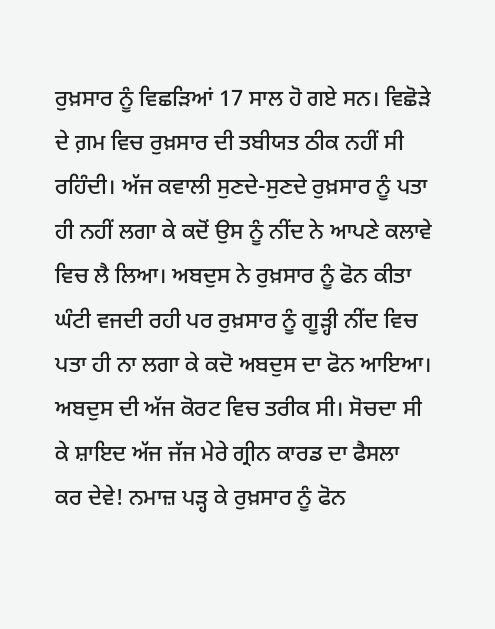ਰੁਖ਼ਸਾਰ ਨੂੰ ਵਿਛੜਿਆਂ 17 ਸਾਲ ਹੋ ਗਏ ਸਨ। ਵਿਛੋੜੇ ਦੇ ਗ਼ਮ ਵਿਚ ਰੁਖ਼ਸਾਰ ਦੀ ਤਬੀਯਤ ਠੀਕ ਨਹੀਂ ਸੀ ਰਹਿੰਦੀ। ਅੱਜ ਕਵਾਲੀ ਸੁਣਦੇ-ਸੁਣਦੇ ਰੁਖ਼ਸਾਰ ਨੂੰ ਪਤਾ ਹੀ ਨਹੀਂ ਲਗਾ ਕੇ ਕਦੋਂ ਉਸ ਨੂੰ ਨੀਂਦ ਨੇ ਆਪਣੇ ਕਲਾਵੇ ਵਿਚ ਲੈ ਲਿਆ। ਅਬਦੁਸ ਨੇ ਰੁਖ਼ਸਾਰ ਨੂੰ ਫੋਨ ਕੀਤਾ ਘੰਟੀ ਵਜਦੀ ਰਹੀ ਪਰ ਰੁਖ਼ਸਾਰ ਨੂੰ ਗੂੜ੍ਹੀ ਨੀਂਦ ਵਿਚ ਪਤਾ ਹੀ ਨਾ ਲਗਾ ਕੇ ਕਦੋ ਅਬਦੁਸ ਦਾ ਫੋਨ ਆਇਆ।
ਅਬਦੁਸ ਦੀ ਅੱਜ ਕੋਰਟ ਵਿਚ ਤਰੀਕ ਸੀ। ਸੋਚਦਾ ਸੀ ਕੇ ਸ਼ਾਇਦ ਅੱਜ ਜੱਜ ਮੇਰੇ ਗ੍ਰੀਨ ਕਾਰਡ ਦਾ ਫੈਸਲਾ ਕਰ ਦੇਵੇ! ਨਮਾਜ਼ ਪੜ੍ਹ ਕੇ ਰੁਖ਼ਸਾਰ ਨੂੰ ਫੋਨ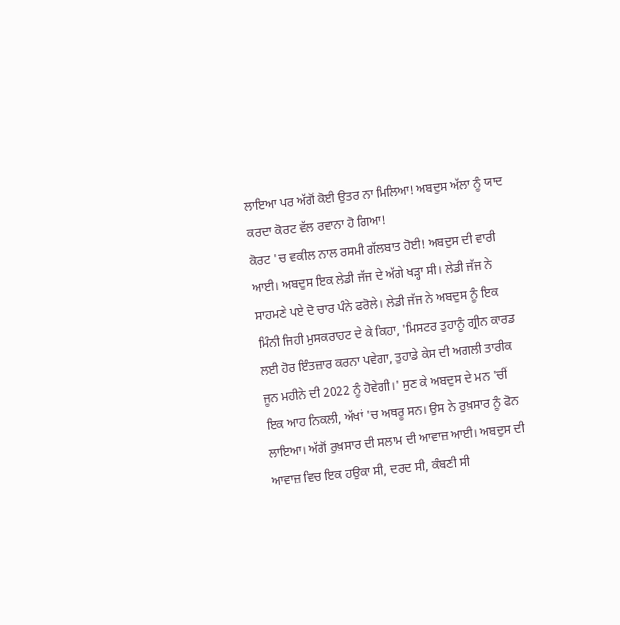ਲਾਇਆ ਪਰ ਅੱਗੋਂ ਕੋਈ ਉਤਰ ਨਾ ਮਿਲਿਆ! ਅਬਦੁਸ ਅੱਲਾ ਨੂੰ ਯਾਦ ਕਰਦਾ ਕੋਰਟ ਵੱਲ ਰਵਾਨਾ ਹੋ ਗਿਆ!
ਕੋਰਟ 'ਚ ਵਕੀਲ ਨਾਲ ਰਸਮੀ ਗੱਲਬਾਤ ਹੋਈ! ਅਬਦੁਸ ਦੀ ਵਾਰੀ ਆਈ। ਅਬਦੁਸ ਇਕ ਲੇਡੀ ਜੱਜ ਦੇ ਅੱਗੇ ਖੜ੍ਹਾ ਸੀ। ਲੇਡੀ ਜੱਜ ਨੇ ਸਾਹਮਣੇ ਪਏ ਦੋ ਚਾਰ ਪੰਨੇ ਫਰੋਲੇ। ਲੇਡੀ ਜੱਜ ਨੇ ਅਬਦੁਸ ਨੂੰ ਇਕ ਮਿੰਨੀ ਜਿਹੀ ਮੁਸਕਰਾਹਟ ਦੇ ਕੇ ਕਿਹਾ, 'ਮਿਸਟਰ ਤੁਹਾਨੂੰ ਗ੍ਰੀਨ ਕਾਰਡ ਲਈ ਹੋਰ ਇੰਤਜ਼ਾਰ ਕਰਨਾ ਪਵੇਗਾ, ਤੁਹਾਡੇ ਕੇਸ ਦੀ ਅਗਲੀ ਤਾਰੀਕ ਜੂਨ ਮਹੀਨੇ ਦੀ 2022 ਨੂੰ ਹੋਵੇਗੀ।' ਸੁਣ ਕੇ ਅਬਦੁਸ ਦੇ ਮਨ 'ਚੀਂ ਇਕ ਆਹ ਨਿਕਲੀ, ਅੱਖਾਂ 'ਚ ਅਥਰੂ ਸਨ। ਉਸ ਨੇ ਰੁਖ਼ਸਾਰ ਨੂੰ ਫੋਨ ਲਾਇਆ। ਅੱਗੋਂ ਰੁਖ਼ਸਾਰ ਦੀ ਸਲਾਮ ਦੀ ਆਵਾਜ਼ ਆਈ। ਅਬਦੁਸ ਦੀ ਆਵਾਜ਼ ਵਿਚ ਇਕ ਹਉਕਾ ਸੀ, ਦਰਦ ਸੀ, ਕੰਬਣੀ ਸੀ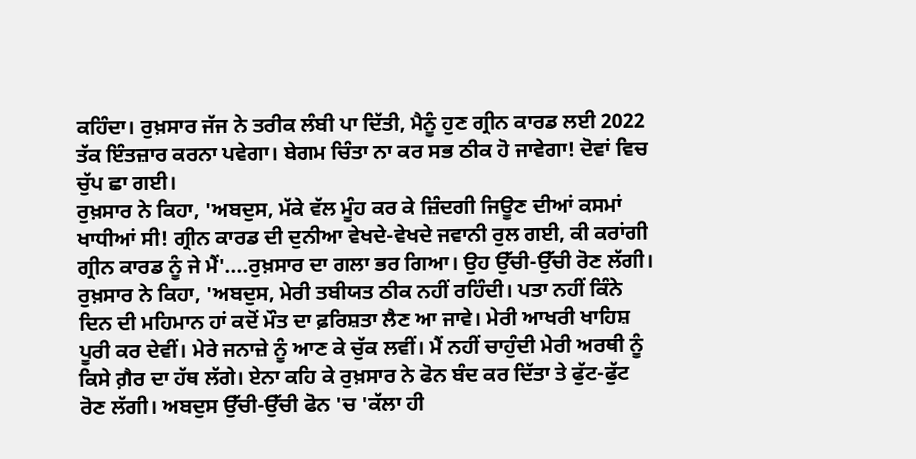ਕਹਿੰਦਾ। ਰੁਖ਼ਸਾਰ ਜੱਜ ਨੇ ਤਰੀਕ ਲੰਬੀ ਪਾ ਦਿੱਤੀ, ਮੈਨੂੰ ਹੁਣ ਗ੍ਰੀਨ ਕਾਰਡ ਲਈ 2022 ਤੱਕ ਇੰਤਜ਼ਾਰ ਕਰਨਾ ਪਵੇਗਾ। ਬੇਗਮ ਚਿੰਤਾ ਨਾ ਕਰ ਸਭ ਠੀਕ ਹੋ ਜਾਵੇਗਾ! ਦੋਵਾਂ ਵਿਚ ਚੁੱਪ ਛਾ ਗਈ।
ਰੁਖ਼ਸਾਰ ਨੇ ਕਿਹਾ, 'ਅਬਦੁਸ, ਮੱਕੇ ਵੱਲ ਮੂੰਹ ਕਰ ਕੇ ਜ਼ਿੰਦਗੀ ਜਿਊਣ ਦੀਆਂ ਕਸਮਾਂ ਖਾਧੀਆਂ ਸੀ! ਗ੍ਰੀਨ ਕਾਰਡ ਦੀ ਦੁਨੀਆ ਵੇਖਦੇ-ਵੇਖਦੇ ਜਵਾਨੀ ਰੁਲ ਗਈ, ਕੀ ਕਰਾਂਗੀ ਗ੍ਰੀਨ ਕਾਰਡ ਨੂੰ ਜੇ ਮੈਂ'....ਰੁਖ਼ਸਾਰ ਦਾ ਗਲਾ ਭਰ ਗਿਆ। ਉਹ ਉੱਚੀ-ਉੱਚੀ ਰੋਣ ਲੱਗੀ।
ਰੁਖ਼ਸਾਰ ਨੇ ਕਿਹਾ, 'ਅਬਦੁਸ, ਮੇਰੀ ਤਬੀਯਤ ਠੀਕ ਨਹੀਂ ਰਹਿੰਦੀ। ਪਤਾ ਨਹੀਂ ਕਿੰਨੇ ਦਿਨ ਦੀ ਮਹਿਮਾਨ ਹਾਂ ਕਦੋਂ ਮੌਤ ਦਾ ਫ਼ਰਿਸ਼ਤਾ ਲੈਣ ਆ ਜਾਵੇ। ਮੇਰੀ ਆਖਰੀ ਖਾਹਿਸ਼ ਪੂਰੀ ਕਰ ਦੇਵੀਂ। ਮੇਰੇ ਜਨਾਜ਼ੇ ਨੂੰ ਆਣ ਕੇ ਚੁੱਕ ਲਵੀਂ। ਮੈਂ ਨਹੀਂ ਚਾਹੁੰਦੀ ਮੇਰੀ ਅਰਥੀ ਨੂੰ ਕਿਸੇ ਗ਼ੈਰ ਦਾ ਹੱਥ ਲੱਗੇ। ਏਨਾ ਕਹਿ ਕੇ ਰੁਖ਼ਸਾਰ ਨੇ ਫੋਨ ਬੰਦ ਕਰ ਦਿੱਤਾ ਤੇ ਫੁੱਟ-ਫੁੱਟ ਰੋਣ ਲੱਗੀ। ਅਬਦੁਸ ਉੱਚੀ-ਉੱਚੀ ਫੋਨ 'ਚ 'ਕੱਲਾ ਹੀ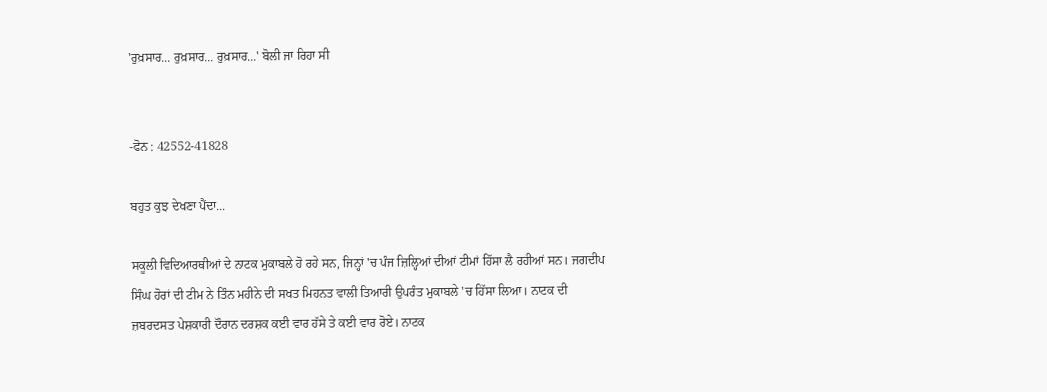'ਰੁਖ਼ਸਾਰ... ਰੁਖ਼ਸਾਰ... ਰੁਖ਼ਸਾਰ...' ਬੋਲੀ ਜਾ ਰਿਹਾ ਸੀ


-ਫੋਨ : 42552-41828

ਬਹੁਤ ਕੁਝ ਦੇਖਣਾ ਪੈਂਦਾ...

ਸਕੂਲੀ ਵਿਦਿਆਰਥੀਆਂ ਦੇ ਨਾਟਕ ਮੁਕਾਬਲੇ ਹੋ ਰਹੇ ਸਨ, ਜਿਨ੍ਹਾਂ 'ਚ ਪੰਜ ਜ਼ਿਲ੍ਹਿਆਂ ਦੀਆਂ ਟੀਮਾਂ ਹਿੱਸਾ ਲੈ ਰਹੀਆਂ ਸਨ। ਜਗਦੀਪ ਸਿੰਘ ਹੋਰਾਂ ਦੀ ਟੀਮ ਨੇ ਤਿੰਨ ਮਹੀਨੇ ਦੀ ਸਖਤ ਮਿਹਨਤ ਵਾਲੀ ਤਿਆਰੀ ਉਪਰੰਤ ਮੁਕਾਬਲੇ 'ਚ ਹਿੱਸਾ ਲਿਆ। ਨਾਟਕ ਦੀ ਜ਼ਬਰਦਸਤ ਪੇਸ਼ਕਾਰੀ ਦੌਰਾਨ ਦਰਸ਼ਕ ਕਈ ਵਾਰ ਹੱਸੇ ਤੇ ਕਈ ਵਾਰ ਰੋਏ। ਨਾਟਕ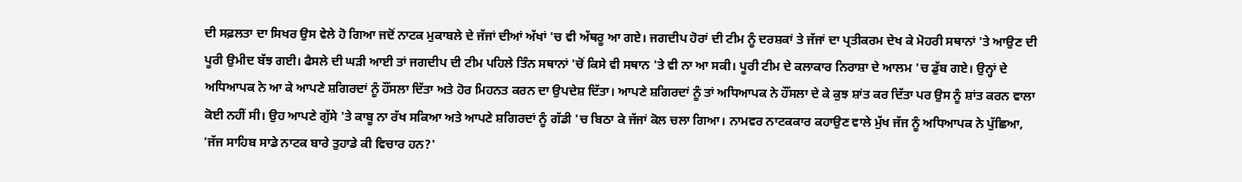ਦੀ ਸਫ਼ਲਤਾ ਦਾ ਸਿਖਰ ਉਸ ਵੇਲੇ ਹੋ ਗਿਆ ਜਦੋਂ ਨਾਟਕ ਮੁਕਾਬਲੇ ਦੇ ਜੱਜਾਂ ਦੀਆਂ ਅੱਖਾਂ 'ਚ ਵੀ ਅੱਥਰੂ ਆ ਗਏ। ਜਗਦੀਪ ਹੋਰਾਂ ਦੀ ਟੀਮ ਨੂੰ ਦਰਸ਼ਕਾਂ ਤੇ ਜੱਜਾਂ ਦਾ ਪ੍ਰਤੀਕਰਮ ਦੇਖ ਕੇ ਮੋਹਰੀ ਸਥਾਨਾਂ 'ਤੇ ਆਉਣ ਦੀ ਪੂਰੀ ਉਮੀਦ ਬੱਝ ਗਈ। ਫੈਸਲੇ ਦੀ ਘੜੀ ਆਈ ਤਾਂ ਜਗਦੀਪ ਦੀ ਟੀਮ ਪਹਿਲੇ ਤਿੰਨ ਸਥਾਨਾਂ 'ਚੋਂ ਕਿਸੇ ਵੀ ਸਥਾਨ 'ਤੇ ਵੀ ਨਾ ਆ ਸਕੀ। ਪੂਰੀ ਟੀਮ ਦੇ ਕਲਾਕਾਰ ਨਿਰਾਸ਼ਾ ਦੇ ਆਲਮ 'ਚ ਡੁੱਬ ਗਏ। ਉਨ੍ਹਾਂ ਦੇ ਅਧਿਆਪਕ ਨੇ ਆ ਕੇ ਆਪਣੇ ਸ਼ਗਿਰਦਾਂ ਨੂੰ ਹੌਂਸਲਾ ਦਿੱਤਾ ਅਤੇ ਹੋਰ ਮਿਹਨਤ ਕਰਨ ਦਾ ਉਪਦੇਸ਼ ਦਿੱਤਾ। ਆਪਣੇ ਸ਼ਗਿਰਦਾਂ ਨੂੰ ਤਾਂ ਅਧਿਆਪਕ ਨੇ ਹੌਂਸਲਾ ਦੇ ਕੇ ਕੁਝ ਸ਼ਾਂਤ ਕਰ ਦਿੱਤਾ ਪਰ ਉਸ ਨੂੰ ਸ਼ਾਂਤ ਕਰਨ ਵਾਲਾ ਕੋਈ ਨਹੀਂ ਸੀ। ਉਹ ਆਪਣੇ ਗੁੱਸੇ 'ਤੇ ਕਾਬੂ ਨਾ ਰੱਖ ਸਕਿਆ ਅਤੇ ਆਪਣੇ ਸ਼ਗਿਰਦਾਂ ਨੂੰ ਗੱਡੀ 'ਚ ਬਿਠਾ ਕੇ ਜੱਜਾਂ ਕੋਲ ਚਲਾ ਗਿਆ। ਨਾਮਵਰ ਨਾਟਕਕਾਰ ਕਹਾਉਣ ਵਾਲੇ ਮੁੱਖ ਜੱਜ ਨੂੰ ਅਧਿਆਪਕ ਨੇ ਪੁੱਛਿਆ, 'ਜੱਜ ਸਾਹਿਬ ਸਾਡੇ ਨਾਟਕ ਬਾਰੇ ਤੁਹਾਡੇ ਕੀ ਵਿਚਾਰ ਹਨ?'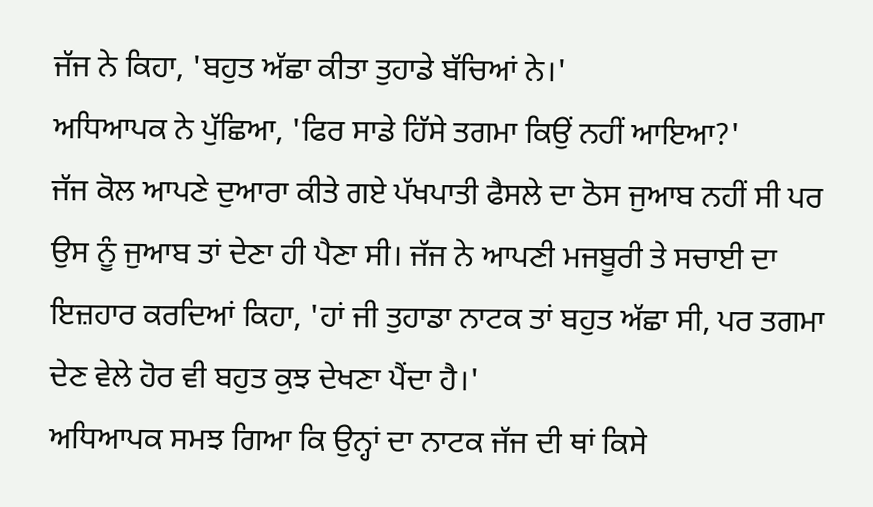ਜੱਜ ਨੇ ਕਿਹਾ, 'ਬਹੁਤ ਅੱਛਾ ਕੀਤਾ ਤੁਹਾਡੇ ਬੱਚਿਆਂ ਨੇ।'
ਅਧਿਆਪਕ ਨੇ ਪੁੱਛਿਆ, 'ਫਿਰ ਸਾਡੇ ਹਿੱਸੇ ਤਗਮਾ ਕਿਉਂ ਨਹੀਂ ਆਇਆ?'
ਜੱਜ ਕੋਲ ਆਪਣੇ ਦੁਆਰਾ ਕੀਤੇ ਗਏ ਪੱਖਪਾਤੀ ਫੈਸਲੇ ਦਾ ਠੋਸ ਜੁਆਬ ਨਹੀਂ ਸੀ ਪਰ ਉਸ ਨੂੰ ਜੁਆਬ ਤਾਂ ਦੇਣਾ ਹੀ ਪੈਣਾ ਸੀ। ਜੱਜ ਨੇ ਆਪਣੀ ਮਜਬੂਰੀ ਤੇ ਸਚਾਈ ਦਾ ਇਜ਼ਹਾਰ ਕਰਦਿਆਂ ਕਿਹਾ, 'ਹਾਂ ਜੀ ਤੁਹਾਡਾ ਨਾਟਕ ਤਾਂ ਬਹੁਤ ਅੱਛਾ ਸੀ, ਪਰ ਤਗਮਾ ਦੇਣ ਵੇਲੇ ਹੋਰ ਵੀ ਬਹੁਤ ਕੁਝ ਦੇਖਣਾ ਪੈਂਦਾ ਹੈ।'
ਅਧਿਆਪਕ ਸਮਝ ਗਿਆ ਕਿ ਉਨ੍ਹਾਂ ਦਾ ਨਾਟਕ ਜੱਜ ਦੀ ਥਾਂ ਕਿਸੇ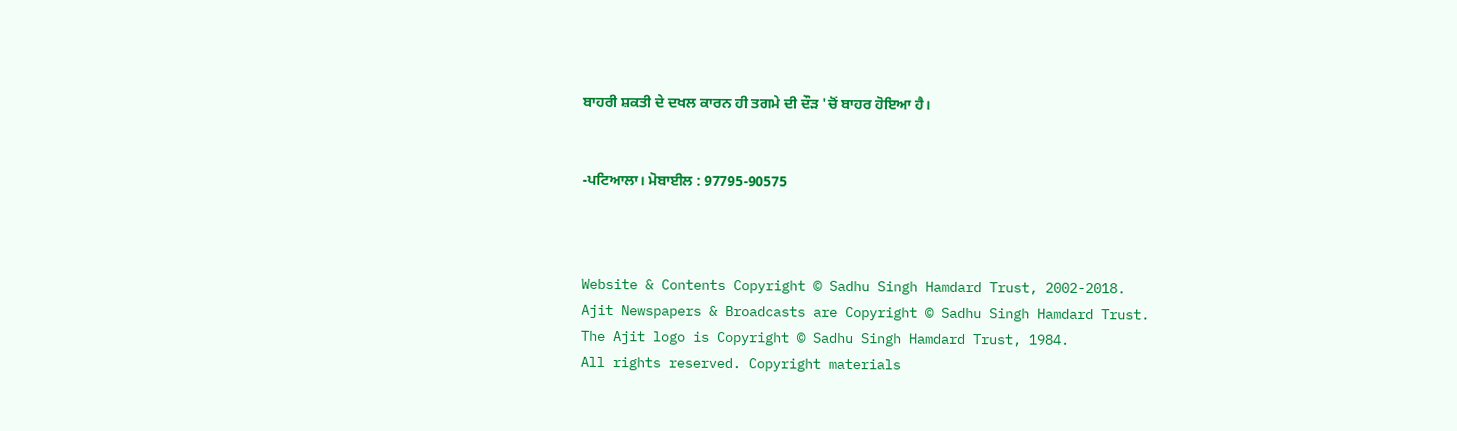ਬਾਹਰੀ ਸ਼ਕਤੀ ਦੇ ਦਖਲ ਕਾਰਨ ਹੀ ਤਗਮੇ ਦੀ ਦੌੜ 'ਚੋਂ ਬਾਹਰ ਹੋਇਆ ਹੈ।


-ਪਟਿਆਲਾ। ਮੋਬਾਈਲ : 97795-90575



Website & Contents Copyright © Sadhu Singh Hamdard Trust, 2002-2018.
Ajit Newspapers & Broadcasts are Copyright © Sadhu Singh Hamdard Trust.
The Ajit logo is Copyright © Sadhu Singh Hamdard Trust, 1984.
All rights reserved. Copyright materials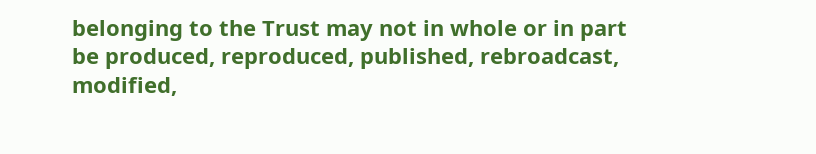belonging to the Trust may not in whole or in part be produced, reproduced, published, rebroadcast, modified,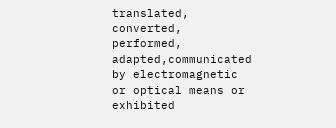translated, converted, performed, adapted,communicated by electromagnetic or optical means or exhibited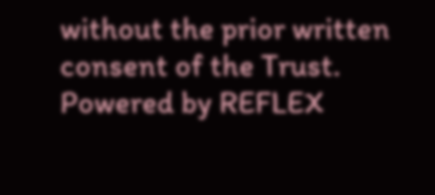without the prior written consent of the Trust. Powered by REFLEX